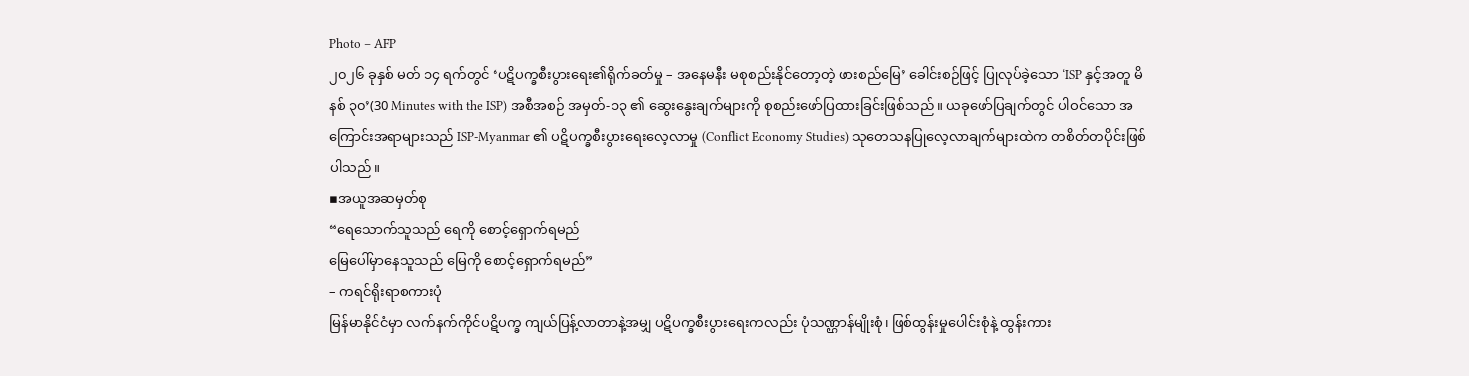Photo – AFP
၂၀၂၆ ခုနှစ် မတ် ၁၄ ရက်တွင် ‘ပဋိပက္ခစီးပွားရေး၏ရိုက်ခတ်မှု – အနေမနီး မစုစည်းနိုင်တော့တဲ့ ဖားစည်မြေ’ ခေါင်းစဉ်ဖြင့် ပြုလုပ်ခဲ့သော ‘ISP နှင့်အတူ မိနစ် ၃၀’(30 Minutes with the ISP) အစီအစဉ် အမှတ်-၁၃ ၏ ဆွေးနွေးချက်များကို စုစည်းဖော်ပြထားခြင်းဖြစ်သည်။ ယခုဖော်ပြချက်တွင် ပါဝင်သော အကြောင်းအရာများသည် ISP-Myanmar ၏ ပဋိပက္ခစီးပွားရေးလေ့လာမှု (Conflict Economy Studies) သုတေသနပြုလေ့လာချက်များထဲက တစိတ်တပိုင်းဖြစ်ပါသည်။
▪အယူအဆမှတ်စု
“ရေသောက်သူသည် ရေကို စောင့်ရှောက်ရမည်
မြေပေါ်မှာနေသူသည် မြေကို စောင့်ရှောက်ရမည်”
– ကရင်ရိုးရာစကားပုံ
မြန်မာနိုင်ငံမှာ လက်နက်ကိုင်ပဋိပက္ခ ကျယ်ပြန့်လာတာနဲ့အမျှ ပဋိပက္ခစီးပွားရေးကလည်း ပုံသဏ္ဌာန်မျိုးစုံ၊ ဖြစ်ထွန်းမှုပေါင်းစုံနဲ့ ထွန်းကား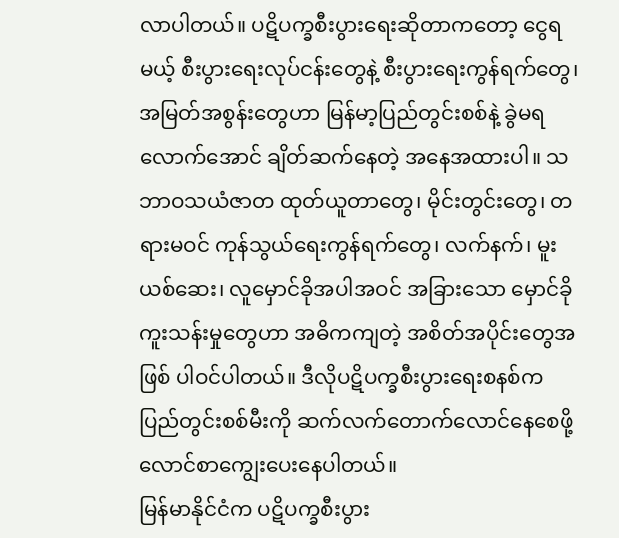လာပါတယ်။ ပဋိပက္ခစီးပွားရေးဆိုတာကတော့ ငွေရမယ့် စီးပွားရေးလုပ်ငန်းတွေနဲ့ စီးပွားရေးကွန်ရက်တွေ၊ အမြတ်အစွန်းတွေဟာ မြန်မာ့ပြည်တွင်းစစ်နဲ့ ခွဲမရလောက်အောင် ချိတ်ဆက်နေတဲ့ အနေအထားပါ။ သဘာဝသယံဇာတ ထုတ်ယူတာတွေ၊ မိုင်းတွင်းတွေ၊ တရားမဝင် ကုန်သွယ်ရေးကွန်ရက်တွေ၊ လက်နက်၊ မူးယစ်ဆေး၊ လူမှောင်ခိုအပါအဝင် အခြားသော မှောင်ခိုကူးသန်းမှုတွေဟာ အဓိကကျတဲ့ အစိတ်အပိုင်းတွေအဖြစ် ပါဝင်ပါတယ်။ ဒီလိုပဋိပက္ခစီးပွားရေးစနစ်က ပြည်တွင်းစစ်မီးကို ဆက်လက်တောက်လောင်နေစေဖို့ လောင်စာကျွေးပေးနေပါတယ်။
မြန်မာနိုင်ငံက ပဋိပက္ခစီးပွား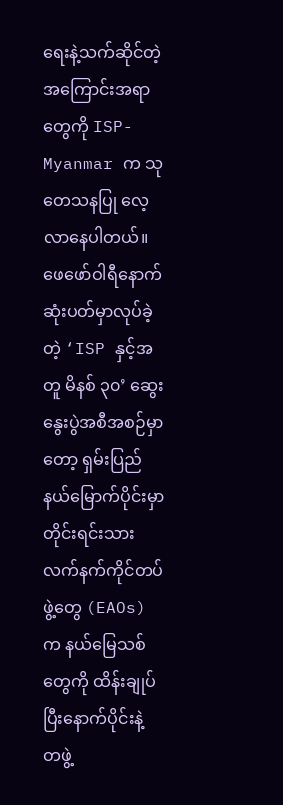ရေးနဲ့သက်ဆိုင်တဲ့ အကြောင်းအရာတွေကို ISP-Myanmar က သုတေသနပြု လေ့လာနေပါတယ်။ ဖေဖော်ဝါရီနောက်ဆုံးပတ်မှာလုပ်ခဲ့တဲ့ ‘ISP နှင့်အတူ မိနစ် ၃၀’ ဆွေးနွေးပွဲအစီအစဉ်မှာတော့ ရှမ်းပြည်နယ်မြောက်ပိုင်းမှာ တိုင်းရင်းသားလက်နက်ကိုင်တပ်ဖွဲ့တွေ (EAOs) က နယ်မြေသစ်တွေကို ထိန်းချုပ်ပြီးနောက်ပိုင်းနဲ့ တဖွဲ့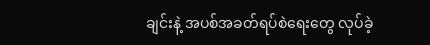ချင်းနဲ့ အပစ်အခတ်ရပ်စဲရေးတွေ လုပ်ခဲ့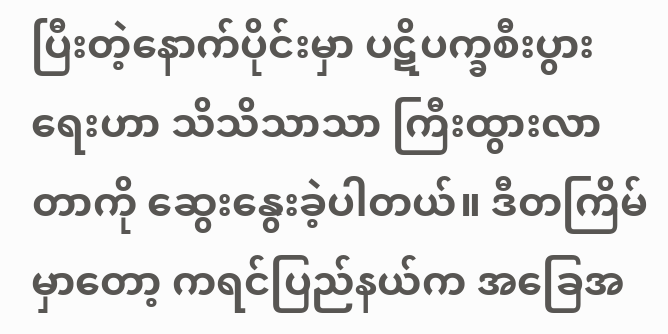ပြီးတဲ့နောက်ပိုင်းမှာ ပဋိပက္ခစီးပွားရေးဟာ သိသိသာသာ ကြီးထွားလာတာကို ဆွေးနွေးခဲ့ပါတယ်။ ဒီတကြိမ်မှာတော့ ကရင်ပြည်နယ်က အခြေအ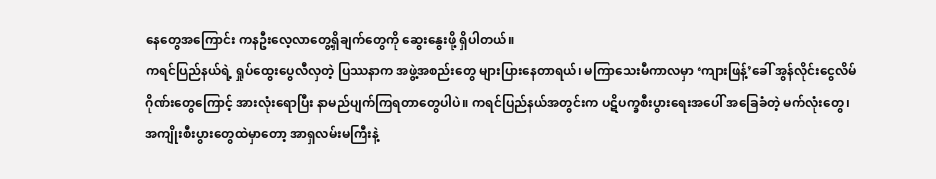နေတွေအကြောင်း ကနဦးလေ့လာတွေ့ရှိချက်တွေကို ဆွေးနွေးဖို့ ရှိပါတယ်။
ကရင်ပြည်နယ်ရဲ့ ရှုပ်ထွေးပွေလီလှတဲ့ ပြဿနာက အဖွဲ့အစည်းတွေ များပြားနေတာရယ်၊ မကြာသေးမီကာလမှာ ‘ကျားဖြန့်’ခေါ် အွန်လိုင်းငွေလိမ်ဂိုဏ်းတွေကြောင့် အားလုံးရောပြီး နာမည်ပျက်ကြရတာတွေပါပဲ။ ကရင်ပြည်နယ်အတွင်းက ပဋိပက္ခစီးပွားရေးအပေါ် အခြေခံတဲ့ မက်လုံးတွေ၊ အကျိုးစီးပွားတွေထဲမှာတော့ အာရှလမ်းမကြီးနဲ့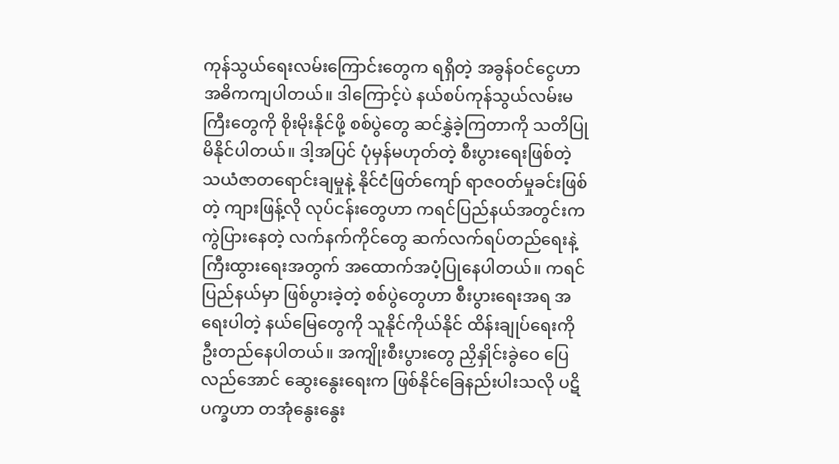ကုန်သွယ်ရေးလမ်းကြောင်းတွေက ရရှိတဲ့ အခွန်ဝင်ငွေဟာ အဓိကကျပါတယ်။ ဒါကြောင့်ပဲ နယ်စပ်ကုန်သွယ်လမ်းမကြီးတွေကို စိုးမိုးနိုင်ဖို့ စစ်ပွဲတွေ ဆင်နွှဲခဲ့ကြတာကို သတိပြုမိနိုင်ပါတယ်။ ဒါ့အပြင် ပုံမှန်မဟုတ်တဲ့ စီးပွားရေးဖြစ်တဲ့ သယံဇာတရောင်းချမှုနဲ့ နိုင်ငံဖြတ်ကျော် ရာဇဝတ်မှုခင်းဖြစ်တဲ့ ကျားဖြန့်လို လုပ်ငန်းတွေဟာ ကရင်ပြည်နယ်အတွင်းက ကွဲပြားနေတဲ့ လက်နက်ကိုင်တွေ ဆက်လက်ရပ်တည်ရေးနဲ့ ကြီးထွားရေးအတွက် အထောက်အပံ့ပြုနေပါတယ်။ ကရင်ပြည်နယ်မှာ ဖြစ်ပွားခဲ့တဲ့ စစ်ပွဲတွေဟာ စီးပွားရေးအရ အရေးပါတဲ့ နယ်မြေတွေကို သူနိုင်ကိုယ်နိုင် ထိန်းချုပ်ရေးကို ဦးတည်နေပါတယ်။ အကျိုးစီးပွားတွေ ညှိနှိုင်းခွဲဝေ ပြေလည်အောင် ဆွေးနွေးရေးက ဖြစ်နိုင်ခြေနည်းပါးသလို ပဋိပက္ခဟာ တအုံနွေးနွေး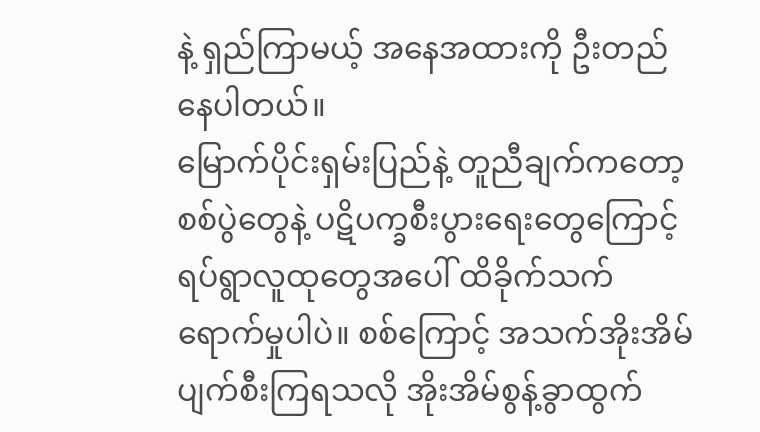နဲ့ ရှည်ကြာမယ့် အနေအထားကို ဦးတည်နေပါတယ်။
မြောက်ပိုင်းရှမ်းပြည်နဲ့ တူညီချက်ကတော့ စစ်ပွဲတွေနဲ့ ပဋိပက္ခစီးပွားရေးတွေကြောင့် ရပ်ရွာလူထုတွေအပေါ် ထိခိုက်သက်ရောက်မှုပါပဲ။ စစ်ကြောင့် အသက်အိုးအိမ်ပျက်စီးကြရသလို အိုးအိမ်စွန့်ခွာထွက်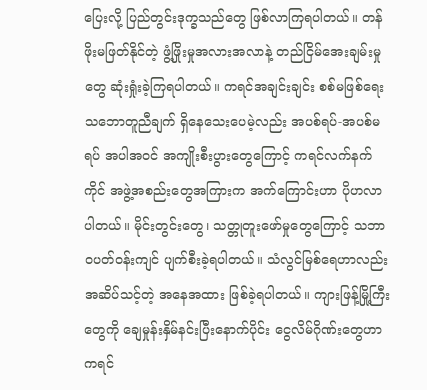ပြေးလို့ ပြည်တွင်းဒုက္ခသည်တွေ ဖြစ်လာကြရပါတယ်။ တန်ဖိုးမဖြတ်နိုင်တဲ့ ဖွံ့ဖြိုးမှုအလားအလာနဲ့ တည်ငြိမ်အေးချမ်းမှုတွေ ဆုံးရှုံးခဲ့ကြရပါတယ်။ ကရင်အချင်းချင်း စစ်မဖြစ်ရေးသဘောတူညီချက် ရှိနေသေးပေမဲ့လည်း အပစ်ရပ်-အပစ်မရပ် အပါအဝင် အကျိုးစီးပွားတွေကြောင့် ကရင်လက်နက်ကိုင် အဖွဲ့အစည်းတွေအကြားက အက်ကြောင်းဟာ ပိုဟလာပါတယ်။ မိုင်းတွင်းတွေ၊ သတ္တုတူးဖော်မှုတွေကြောင့် သဘာဝပတ်ဝန်းကျင် ပျက်စီးခဲ့ရပါတယ်။ သံလွင်မြစ်ရေဟာလည်း အဆိပ်သင့်တဲ့ အနေအထား ဖြစ်ခဲ့ရပါတယ်။ ကျားဖြန့်မြို့ကြီးတွေကို ချေမှုန်းနှိမ်နင်းပြီးနောက်ပိုင်း ငွေလိမ်ဂိုဏ်းတွေဟာ ကရင်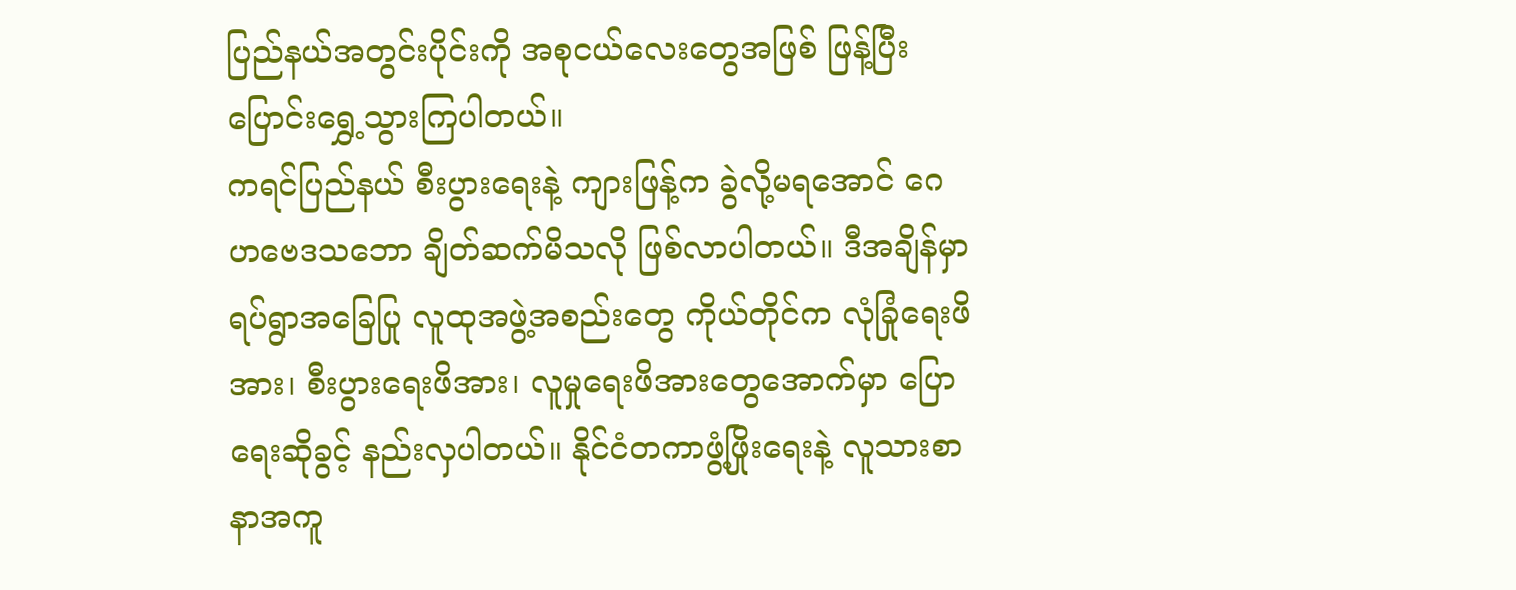ပြည်နယ်အတွင်းပိုင်းကို အစုငယ်လေးတွေအဖြစ် ဖြန့်ပြီးပြောင်းရွှေ့သွားကြပါတယ်။
ကရင်ပြည်နယ် စီးပွားရေးနဲ့ ကျားဖြန့်က ခွဲလို့မရအောင် ဂေဟဗေဒသဘော ချိတ်ဆက်မိသလို ဖြစ်လာပါတယ်။ ဒီအချိန်မှာ ရပ်ရွာအခြေပြု လူထုအဖွဲ့အစည်းတွေ ကိုယ်တိုင်က လုံခြုံရေးဖိအား၊ စီးပွားရေးဖိအား၊ လူမှုရေးဖိအားတွေအောက်မှာ ပြောရေးဆိုခွင့် နည်းလှပါတယ်။ နိုင်ငံတကာဖွံ့ဖြိုးရေးနဲ့ လူသားစာနာအကူ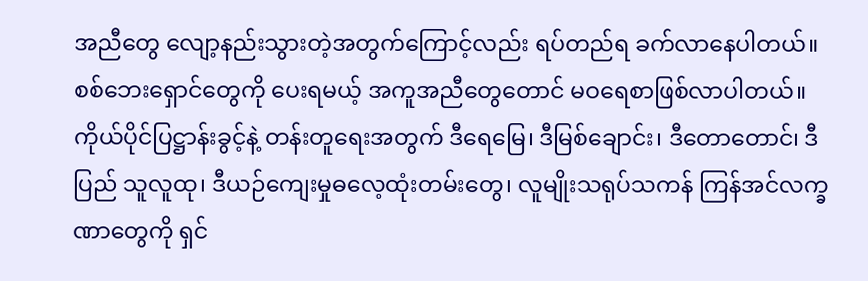အညီတွေ လျော့နည်းသွားတဲ့အတွက်ကြောင့်လည်း ရပ်တည်ရ ခက်လာနေပါတယ်။ စစ်ဘေးရှောင်တွေကို ပေးရမယ့် အကူအညီတွေတောင် မဝရေစာဖြစ်လာပါတယ်။
ကိုယ်ပိုင်ပြဋ္ဌာန်းခွင့်နဲ့ တန်းတူရေးအတွက် ဒီရေမြေ၊ ဒီမြစ်ချောင်း၊ ဒီတောတောင်၊ ဒီပြည် သူလူထု၊ ဒီယဉ်ကျေးမှုဓလေ့ထုံးတမ်းတွေ၊ လူမျိုးသရုပ်သကန် ကြန်အင်လက္ခဏာတွေကို ရှင်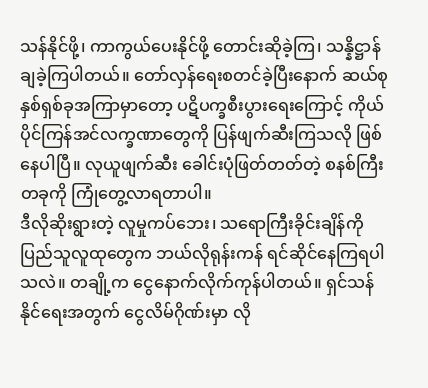သန်နိုင်ဖို့၊ ကာကွယ်ပေးနိုင်ဖို့ တောင်းဆိုခဲ့ကြ၊ သန္နိဋ္ဌာန်ချခဲ့ကြပါတယ်။ တော်လှန်ရေးစတင်ခဲ့ပြီးနောက် ဆယ်စုနှစ်ရှစ်ခုအကြာမှာတော့ ပဋိပက္ခစီးပွားရေးကြောင့် ကိုယ်ပိုင်ကြန်အင်လက္ခဏာတွေကို ပြန်ဖျက်ဆီးကြသလို ဖြစ်နေပါပြီ။ လုယူဖျက်ဆီး ခေါင်းပုံဖြတ်တတ်တဲ့ စနစ်ကြီးတခုကို ကြုံတွေ့လာရတာပါ။
ဒီလိုဆိုးရွားတဲ့ လူမှုကပ်ဘေး၊ သရောကြီးခိုင်းချိန်ကို ပြည်သူလူထုတွေက ဘယ်လိုရုန်းကန် ရင်ဆိုင်နေကြရပါသလဲ။ တချို့က ငွေနောက်လိုက်ကုန်ပါတယ်။ ရှင်သန်နိုင်ရေးအတွက် ငွေလိမ်ဂိုဏ်းမှာ လို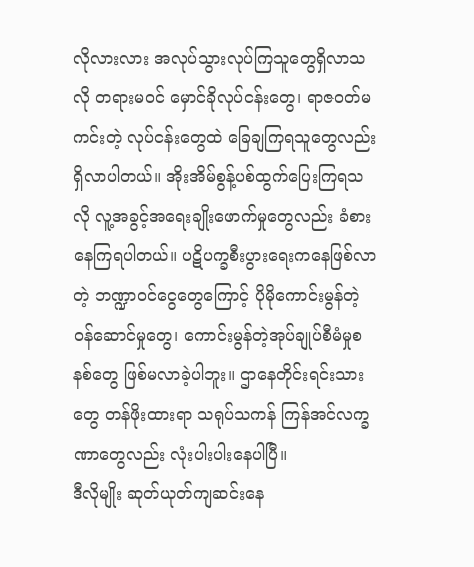လိုလားလား အလုပ်သွားလုပ်ကြသူတွေရှိလာသလို တရားမဝင် မှောင်ခိုလုပ်ငန်းတွေ၊ ရာဇဝတ်မကင်းတဲ့ လုပ်ငန်းတွေထဲ ခြေချကြရသူတွေလည်း ရှိလာပါတယ်။ အိုးအိမ်စွန့်ပစ်ထွက်ပြေးကြရသလို လူ့အခွင့်အရေးချိုးဖောက်မှုတွေလည်း ခံစားနေကြရပါတယ်။ ပဋိပက္ခစီးပွားရေးကနေဖြစ်လာတဲ့ ဘဏ္ဍာဝင်ငွေတွေကြောင့် ပိုမိုကောင်းမွန်တဲ့ ဝန်ဆောင်မှုတွေ၊ ကောင်းမွန်တဲ့အုပ်ချုပ်စီမံမှုစနစ်တွေ ဖြစ်မလာခဲ့ပါဘူး။ ဌာနေတိုင်းရင်းသားတွေ တန်ဖိုးထားရာ သရုပ်သကန် ကြန်အင်လက္ခဏာတွေလည်း လုံးပါးပါးနေပါပြီ။
ဒီလိုမျိုး ဆုတ်ယုတ်ကျဆင်းနေ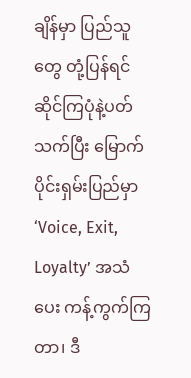ချိန်မှာ ပြည်သူတွေ တုံ့ပြန်ရင်ဆိုင်ကြပုံနဲ့ပတ်သက်ပြီး မြောက်ပိုင်းရှမ်းပြည်မှာ ‘Voice, Exit, Loyalty’ အသံပေး ကန့်ကွက်ကြတာ၊ ဒီ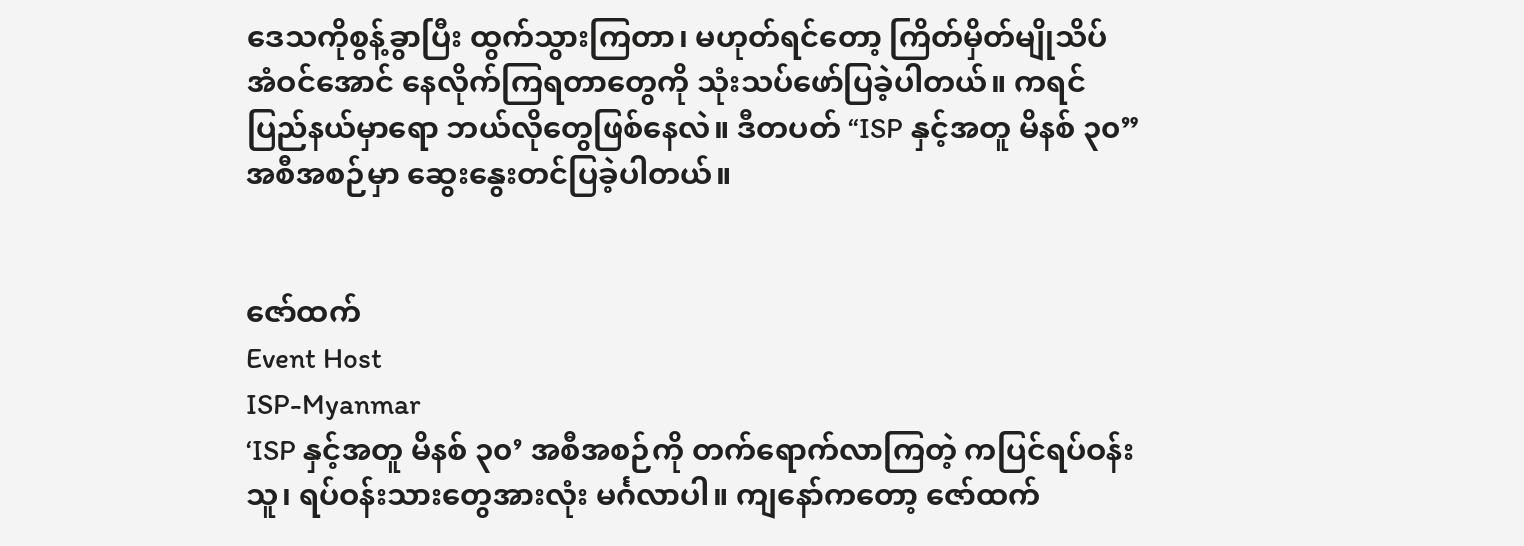ဒေသကိုစွန့်ခွာပြီး ထွက်သွားကြတာ၊ မဟုတ်ရင်တော့ ကြိတ်မှိတ်မျိုသိပ် အံဝင်အောင် နေလိုက်ကြရတာတွေကို သုံးသပ်ဖော်ပြခဲ့ပါတယ်။ ကရင်ပြည်နယ်မှာရော ဘယ်လိုတွေဖြစ်နေလဲ။ ဒီတပတ် “ISP နှင့်အတူ မိနစ် ၃၀” အစီအစဉ်မှာ ဆွေးနွေးတင်ပြခဲ့ပါတယ်။


ဇော်ထက်
Event Host
ISP-Myanmar
‘ISP နှင့်အတူ မိနစ် ၃၀’ အစီအစဉ်ကို တက်ရောက်လာကြတဲ့ ကပြင်ရပ်ဝန်းသူ၊ ရပ်ဝန်းသားတွေအားလုံး မင်္ဂလာပါ။ ကျနော်ကတော့ ဇော်ထက်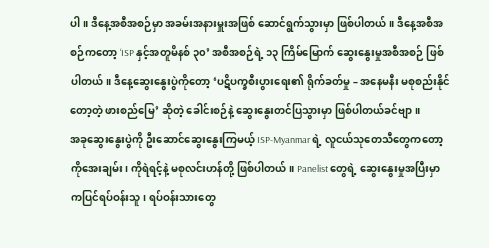ပါ။ ဒီနေ့အစီအစဉ်မှာ အခမ်းအနားမှူးအဖြစ် ဆောင်ရွက်သွားမှာ ဖြစ်ပါတယ်။ ဒီနေ့အစီအစဉ်ကတော့ ‘ISP နှင့်အတူမိနစ် ၃၀’ အစီအစဉ်ရဲ့ ၁၃ ကြိမ်မြောက် ဆွေးနွေးမှုအစီအစဉ် ဖြစ်ပါတယ်။ ဒီနေ့ဆွေးနွေးပွဲကိုတော့ ‘ပဋိပက္ခစီးပွားရေး၏ ရိုက်ခတ်မှု – အနေမနီး မစုစည်းနိုင်တော့တဲ့ ဖားစည်မြေ’ ဆိုတဲ့ ခေါင်းစဉ်နဲ့ ဆွေးနွေးတင်ပြသွားမှာ ဖြစ်ပါတယ်ခင်ဗျာ။
အခုဆွေးနွေးပွဲကို ဦးဆောင်ဆွေးနွေးကြမယ့် ISP-Myanmar ရဲ့ လူငယ်သုတေသီတွေကတော့ ကိုအေးချမ်း၊ ကိုရဲရင့်နဲ့ မစုလင်းဟန်တို့ ဖြစ်ပါတယ်။ Panelist တွေရဲ့ ဆွေးနွေးမှုအပြီးမှာ ကပြင်ရပ်ဝန်းသူ၊ ရပ်ဝန်းသားတွေ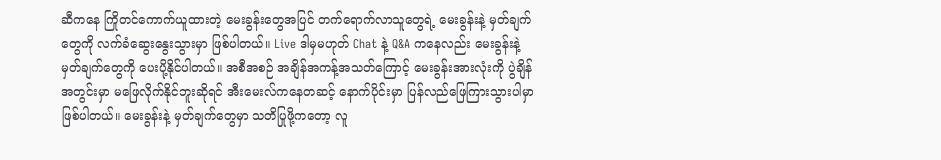ဆီကနေ ကြိုတင်ကောက်ယူထားတဲ့ မေးခွန်းတွေအပြင် တက်ရောက်လာသူတွေရဲ့ မေးခွန်းနဲ့ မှတ်ချက်တွေကို လက်ခံဆွေးနွေးသွားမှာ ဖြစ်ပါတယ်။ Live ဒါမှမဟုတ် Chat နဲ့ Q&A ကနေလည်း မေးခွန်းနဲ့ မှတ်ချက်တွေကို ပေးပို့နိုင်ပါတယ်။ အစီအစဉ် အချိန်အကန့်အသတ်ကြောင့် မေးခွန်းအားလုံးကို ပွဲချိန်အတွင်းမှာ မဖြေလိုက်နိုင်ဘူးဆိုရင် အီးမေးလ်ကနေတဆင့် နောက်ပိုင်းမှာ ပြန်လည်ဖြေကြားသွားပါမှာ ဖြစ်ပါတယ်။ မေးခွန်းနဲ့ မှတ်ချက်တွေမှာ သတိပြုဖို့ကတော့ လူ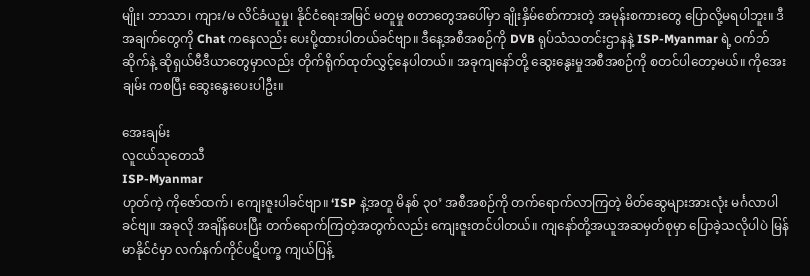မျိုး၊ ဘာသာ၊ ကျား/မ လိင်ခံယူမှု၊ နိုင်ငံရေးအမြင် မတူမှု စတာတွေအပေါ်မှာ ချိုးနှိမ်စော်ကားတဲ့ အမုန်းစကားတွေ ပြောလို့မရပါဘူး။ ဒီအချက်တွေကို Chat ကနေလည်း ပေးပို့ထားပါတယ်ခင်ဗျာ။ ဒီနေ့အစီအစဉ်ကို DVB ရုပ်သံသတင်းဌာနနဲ့ ISP-Myanmar ရဲ့ ဝက်ဘ်ဆိုက်နဲ့ ဆိုရှယ်မီဒီယာတွေမှာလည်း တိုက်ရိုက်ထုတ်လွှင့်နေပါတယ်။ အခုကျနော်တို့ ဆွေးနွေးမှုအစီအစဉ်ကို စတင်ပါတော့မယ်။ ကိုအေးချမ်း ကစပြီး ဆွေးနွေးပေးပါဦး။

အေးချမ်း
လူငယ်သုတေသီ
ISP-Myanmar
ဟုတ်ကဲ့ ကိုဇော်ထက်၊ ကျေးဇူးပါခင်ဗျာ။ ‘ISP နဲ့အတူ မိနစ် ၃၀’ အစီအစဉ်ကို တက်ရောက်လာကြတဲ့ မိတ်ဆွေများအားလုံး မင်္ဂလာပါခင်ဗျ။ အခုလို အချိန်ပေးပြီး တက်ရောက်ကြတဲ့အတွက်လည်း ကျေးဇူးတင်ပါတယ်။ ကျနော်တို့အယူအဆမှတ်စုမှာ ပြောခဲ့သလိုပါပဲ မြန်မာနိုင်ငံမှာ လက်နက်ကိုင်ပဋိပက္ခ ကျယ်ပြန့်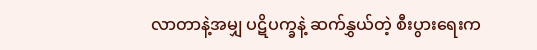လာတာနဲ့အမျှ ပဋိပက္ခနဲ့ ဆက်နွှယ်တဲ့ စီးပွားရေးက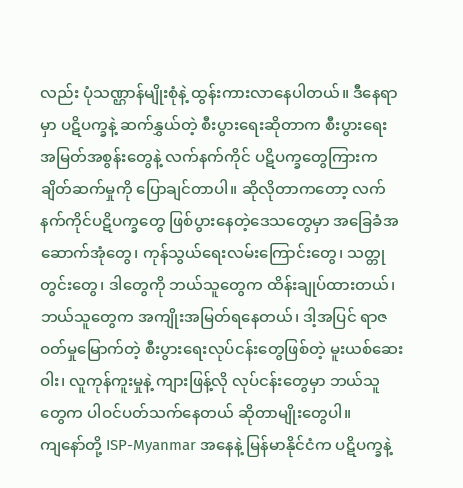လည်း ပုံသဏ္ဌာန်မျိုးစုံနဲ့ ထွန်းကားလာနေပါတယ်။ ဒီနေရာမှာ ပဋိပက္ခနဲ့ ဆက်နွှယ်တဲ့ စီးပွားရေးဆိုတာက စီးပွားရေး အမြတ်အစွန်းတွေနဲ့ လက်နက်ကိုင် ပဋိပက္ခတွေကြားက ချိတ်ဆက်မှုကို ပြောချင်တာပါ။ ဆိုလိုတာကတော့ လက်နက်ကိုင်ပဋိပက္ခတွေ ဖြစ်ပွားနေတဲ့ဒေသတွေမှာ အခြေခံအဆောက်အုံတွေ၊ ကုန်သွယ်ရေးလမ်းကြောင်းတွေ၊ သတ္တုတွင်းတွေ၊ ဒါတွေကို ဘယ်သူတွေက ထိန်းချုပ်ထားတယ်၊ ဘယ်သူတွေက အကျိုးအမြတ်ရနေတယ်၊ ဒါ့အပြင် ရာဇဝတ်မှုမြောက်တဲ့ စီးပွားရေးလုပ်ငန်းတွေဖြစ်တဲ့ မူးယစ်ဆေးဝါး၊ လူကုန်ကူးမှုနဲ့ ကျားဖြန့်လို လုပ်ငန်းတွေမှာ ဘယ်သူတွေက ပါဝင်ပတ်သက်နေတယ် ဆိုတာမျိုးတွေပါ။
ကျနော်တို့ ISP-Myanmar အနေနဲ့ မြန်မာနိုင်ငံက ပဋိပက္ခနဲ့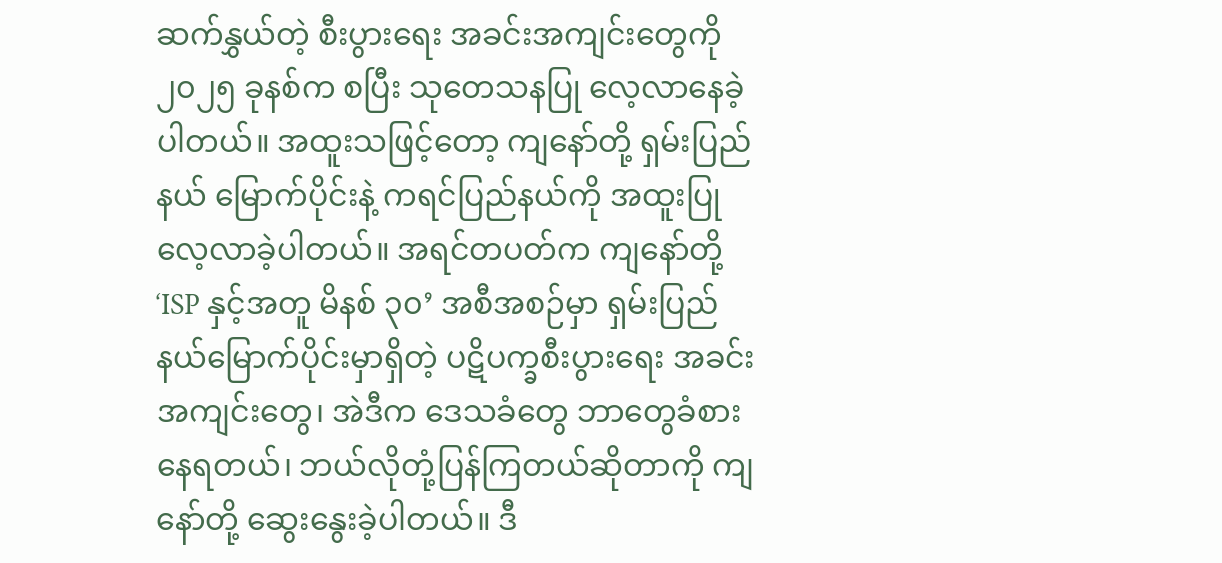ဆက်နွှယ်တဲ့ စီးပွားရေး အခင်းအကျင်းတွေကို ၂၀၂၅ ခုနစ်က စပြီး သုတေသနပြု လေ့လာနေခဲ့ပါတယ်။ အထူးသဖြင့်တော့ ကျနော်တို့ ရှမ်းပြည်နယ် မြောက်ပိုင်းနဲ့ ကရင်ပြည်နယ်ကို အထူးပြု လေ့လာခဲ့ပါတယ်။ အရင်တပတ်က ကျနော်တို့ ‘ISP နှင့်အတူ မိနစ် ၃၀’ အစီအစဉ်မှာ ရှမ်းပြည်နယ်မြောက်ပိုင်းမှာရှိတဲ့ ပဋိပက္ခစီးပွားရေး အခင်းအကျင်းတွေ၊ အဲဒီက ဒေသခံတွေ ဘာတွေခံစားနေရတယ်၊ ဘယ်လိုတုံ့ပြန်ကြတယ်ဆိုတာကို ကျနော်တို့ ဆွေးနွေးခဲ့ပါတယ်။ ဒီ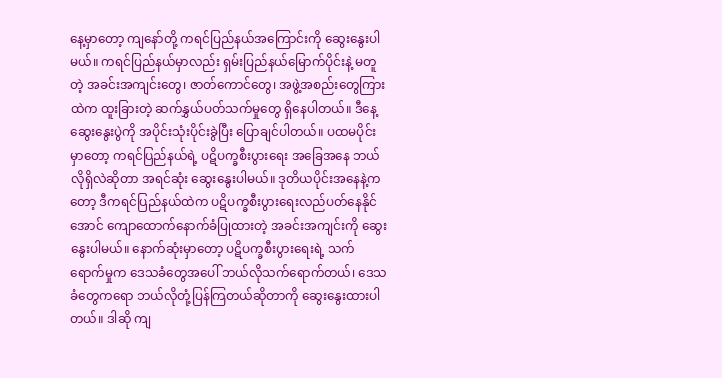နေ့မှာတော့ ကျနော်တို့ ကရင်ပြည်နယ်အကြောင်းကို ဆွေးနွေးပါမယ်။ ကရင်ပြည်နယ်မှာလည်း ရှမ်းပြည်နယ်မြောက်ပိုင်းနဲ့ မတူတဲ့ အခင်းအကျင်းတွေ၊ ဇာတ်ကောင်တွေ၊ အဖွဲ့အစည်းတွေကြားထဲက ထူးခြားတဲ့ ဆက်နွှယ်ပတ်သက်မှုတွေ ရှိနေပါတယ်။ ဒီနေ့ ဆွေးနွေးပွဲကို အပိုင်းသုံးပိုင်းခွဲပြီး ပြောချင်ပါတယ်။ ပထမပိုင်းမှာတော့ ကရင်ပြည်နယ်ရဲ့ ပဋိပက္ခစီးပွားရေး အခြေအနေ ဘယ်လိုရှိလဲဆိုတာ အရင်ဆုံး ဆွေးနွေးပါမယ်။ ဒုတိယပိုင်းအနေနဲ့ကတော့ ဒီကရင်ပြည်နယ်ထဲက ပဋိပက္ခစီးပွားရေးလည်ပတ်နေနိုင်အောင် ကျောထောက်နောက်ခံပြုထားတဲ့ အခင်းအကျင်းကို ဆွေးနွေးပါမယ်။ နောက်ဆုံးမှာတော့ ပဋိပက္ခစီးပွားရေးရဲ့ သက်ရောက်မှုက ဒေသခံတွေအပေါ် ဘယ်လိုသက်ရောက်တယ်၊ ဒေသခံတွေကရော ဘယ်လိုတုံ့ပြန်ကြတယ်ဆိုတာကို ဆွေးနွေးထားပါတယ်။ ဒါဆို ကျ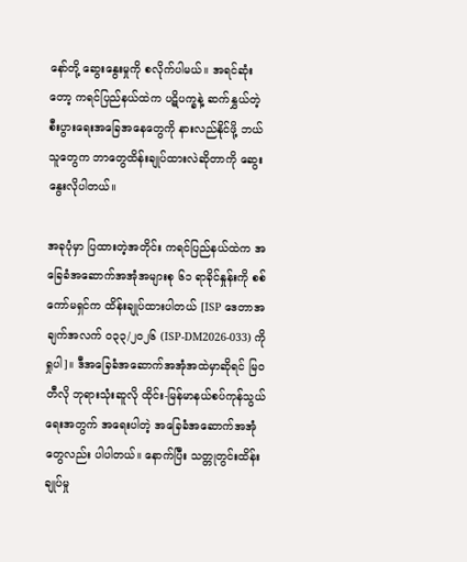နော်တို့ ဆွေးနွေးမှုကို စလိုက်ပါမယ်။ အရင်ဆုံးတော့ ကရင်ပြည်နယ်ထဲက ပဋိပက္ခနဲ့ ဆက်နွှယ်တဲ့ စီးပွားရေးအခြေအနေတွေကို နားလည်နိုင်ဖို့ ဘယ်သူတွေက ဘာတွေထိန်းချုပ်ထားလဲဆိုတာကို ဆွေးနွေးလိုပါတယ်။

အခုပုံမှာ ပြထားတဲ့အတိုင်း ကရင်ပြည်နယ်ထဲက အခြေခံအဆောက်အအုံအများစု ၆၁ ရာခိုင်နှုန်းကို စစ်ကော်မရှင်က ထိန်းချုပ်ထားပါတယ် [ISP ဒေတာအချက်အလက် ၀၃၃/၂၀၂၆ (ISP-DM2026-033) ကိုရှုပါ]။ ဒီအခြေခံအဆောက်အအုံအထဲမှာဆိုရင် မြဝတီလို ဘုရားသုံးဆူလို ထိုင်း-မြန်မာနယ်စပ်ကုန်သွယ်ရေးအတွက် အရေးပါတဲ့ အခြေခံအဆောက်အအုံတွေလည်း ပါပါတယ်။ နောက်ပြီး သတ္တုတွင်းထိန်းချုပ်မှု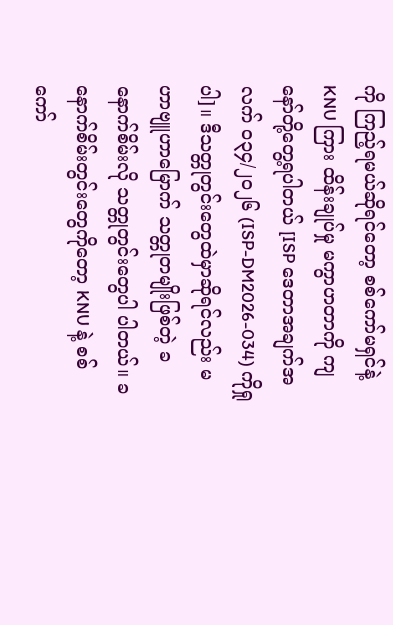ကို ကြည့်ရမယ်ဆိုရင်တော့ စစ်ကော်မရှင်နဲ့ KNU ကြား ထိန်းချုပ်မှု မကွာဟတာကို ကျနော်တို့တွေ့ရပါတယ် [ISP ဒေတာအချက်အလက် ၀၃၄/၂၀၂၆ (ISP-DM2026-034) ကိုရှုပါ]။ ဒီသတ္တုတွင်းတွေထဲမှာဆိုရင်လည်း မဟာဗျူဟာမြောက် သတ္တုတမျိုးဖြစ်တဲ့ ခနောက်စိမ်းလို သတ္တုတွင်းတွေပါ ပါတယ်။ ခနောက်စိမ်းတွင်းတွေကိုတော့ KNU နဲ့ စစ်ကော်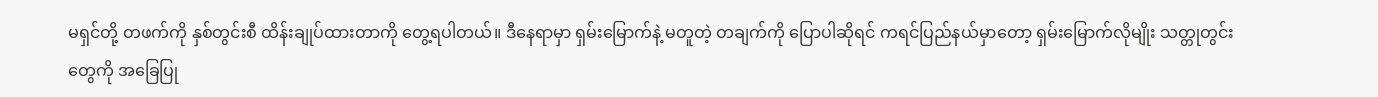မရှင်တို့ တဖက်ကို နှစ်တွင်းစီ ထိန်းချုပ်ထားတာကို တွေ့ရပါတယ်။ ဒီနေရာမှာ ရှမ်းမြောက်နဲ့ မတူတဲ့ တချက်ကို ပြောပါဆိုရင် ကရင်ပြည်နယ်မှာတော့ ရှမ်းမြောက်လိုမျိုး သတ္တုတွင်းတွေကို အခြေပြု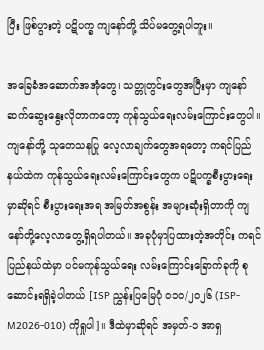ပြီး ဖြစ်ပွားတဲ့ ပဋိပက္ခ ကျနော်တို့ သိပ်မတွေ့ရပါဘူး။

အခြေခံအဆောက်အအုံတွေ၊ သတ္တုတွင်းတွေအပြီးမှာ ကျနော် ဆက်ဆွေးနွေးလိုတာကတော့ ကုန်သွယ်ရေးလမ်းကြောင်းတွေပါ။ ကျနော်တို့ သုတေသနပြု လေ့လာချက်တွေအရတော့ ကရင်ပြည်နယ်ထဲက ကုန်သွယ်ရေးလမ်းကြောင်းတွေက ပဋိပက္ခစီးပွားရေးမှာဆိုရင် စီးပွားရေးအရ အမြတ်အစွန်း အများဆုံးရှိတာကို ကျနော်တို့လေ့လာတွေ့ရှိရပါတယ်။ အခုပုံမှာပြထားတဲ့အတိုင်း ကရင်ပြည်နယ်ထဲမှာ ပင်မကုန်သွယ်ရေး လမ်းကြောင်းခြောက်ခုကို စုဆောင်းရရှိခဲ့ပါတယ် [ISP ညွှန်းပြမြေပုံ ၀၁၀/၂၀၂၆ (ISP-M2026-010) ကိုရှုပါ]။ ဒီထဲမှာဆိုရင် အမှတ်-၁ အာရှ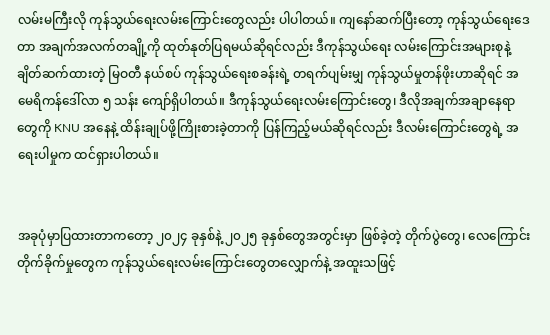လမ်းမကြီးလို ကုန်သွယ်ရေးလမ်းကြောင်းတွေလည်း ပါပါတယ်။ ကျနော်ဆက်ပြီးတော့ ကုန်သွယ်ရေးဒေတာ အချက်အလက်တချို့ကို ထုတ်နုတ်ပြရမယ်ဆိုရင်လည်း ဒီကုန်သွယ်ရေး လမ်းကြောင်းအများစုနဲ့ ချိတ်ဆက်ထားတဲ့ မြဝတီ နယ်စပ် ကုန်သွယ်ရေးစခန်းရဲ့ တရက်ပျမ်းမျှ ကုန်သွယ်မှုတန်ဖိုးဟာဆိုရင် အမေရိကန်ဒေါ်လာ ၅ သန်း ကျော်ရှိပါတယ်။ ဒီကုန်သွယ်ရေးလမ်းကြောင်းတွေ၊ ဒီလိုအချက်အချာနေရာတွေကို KNU အနေနဲ့ ထိန်းချုပ်ဖို့ကြိုးစားခဲ့တာကို ပြန်ကြည့်မယ်ဆိုရင်လည်း ဒီလမ်းကြောင်းတွေရဲ့ အရေးပါမှုက ထင်ရှားပါတယ်။


အခုပုံမှာပြထားတာကတော့ ၂၀၂၄ ခုနှစ်နဲ့ ၂၀၂၅ ခုနှစ်တွေအတွင်းမှာ ဖြစ်ခဲ့တဲ့ တိုက်ပွဲတွေ၊ လေကြောင်းတိုက်ခိုက်မှုတွေက ကုန်သွယ်ရေးလမ်းကြောင်းတွေတလျှောက်နဲ့ အထူးသဖြင့်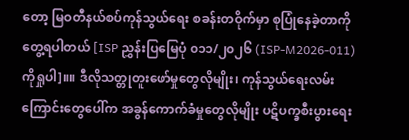တော့ မြဝတီနယ်စပ်ကုန်သွယ်ရေး စခန်းတဝိုက်မှာ စုပြုံနေခဲ့တာကို တွေ့ရပါတယ် [ISP ညွှန်းပြမြေပုံ ၀၁၁/၂၀၂၆ (ISP-M2026-011) ကိုရှုပါ]။။ ဒီလိုသတ္တုတူးဖော်မှုတွေလိုမျိုး၊ ကုန်သွယ်ရေးလမ်းကြောင်းတွေပေါ်က အခွန်ကောက်ခံမှုတွေလိုမျိုး ပဋိပက္ခစီးပွားရေး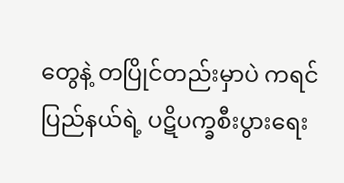တွေနဲ့ တပြိုင်တည်းမှာပဲ ကရင်ပြည်နယ်ရဲ့ ပဋိပက္ခစီးပွားရေး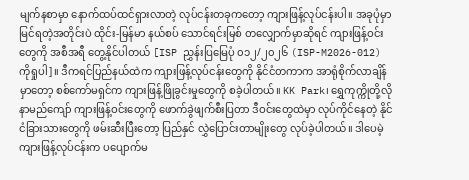မျက်နစာမှာ နောက်ထပ်ထင်ရှားလာတဲ့ လုပ်ငန်းတခုကတော့ ကျားဖြန့်လုပ်ငန်းပါ။ အခုပုံမှာမြင်ရတဲ့အတိုင်းပဲ ထိုင်း-မြန်မာ နယ်စပ် သောင်ရင်းမြစ် တလျှောက်မှာဆိုရင် ကျားဖြန့်ဝင်းတွေကို အစီအရီ တွေ့နိုင်ပါတယ် [ISP ညွှန်းပြမြေပုံ ၀၁၂/၂၀၂၆ (ISP-M2026-012) ကိုရှုပါ]။ ဒီကရင်ပြည်နယ်ထဲက ကျားဖြန့်လုပ်ငန်းတွေကို နိုင်ငံတကာက အာရုံစိုက်လာချိန်မှာတော့ စစ်ကော်မရှင်က ကျားဖြန့်ဖြိုခွင်းမှုတွေကို စခဲ့ပါတယ်။ KK Park၊ ရွှေကုက္ကိုတို့လို နာမည်ကျော် ကျားဖြန့်ဝင်းတွေကို ဖောက်ခွဲဖျက်စီးပြတာ ဒီဝင်းတွေထဲမှာ လုပ်ကိုင်နေတဲ့ နိုင်ငံခြားသားတွေကို ဖမ်းဆီးပြီးတော့ ပြည်နှင် လွှဲပြောင်းတာမျိုးတွေ လုပ်ခဲ့ပါတယ်။ ဒါပေမဲ့ ကျားဖြန့်လုပ်ငန်းက ပပျောက်မ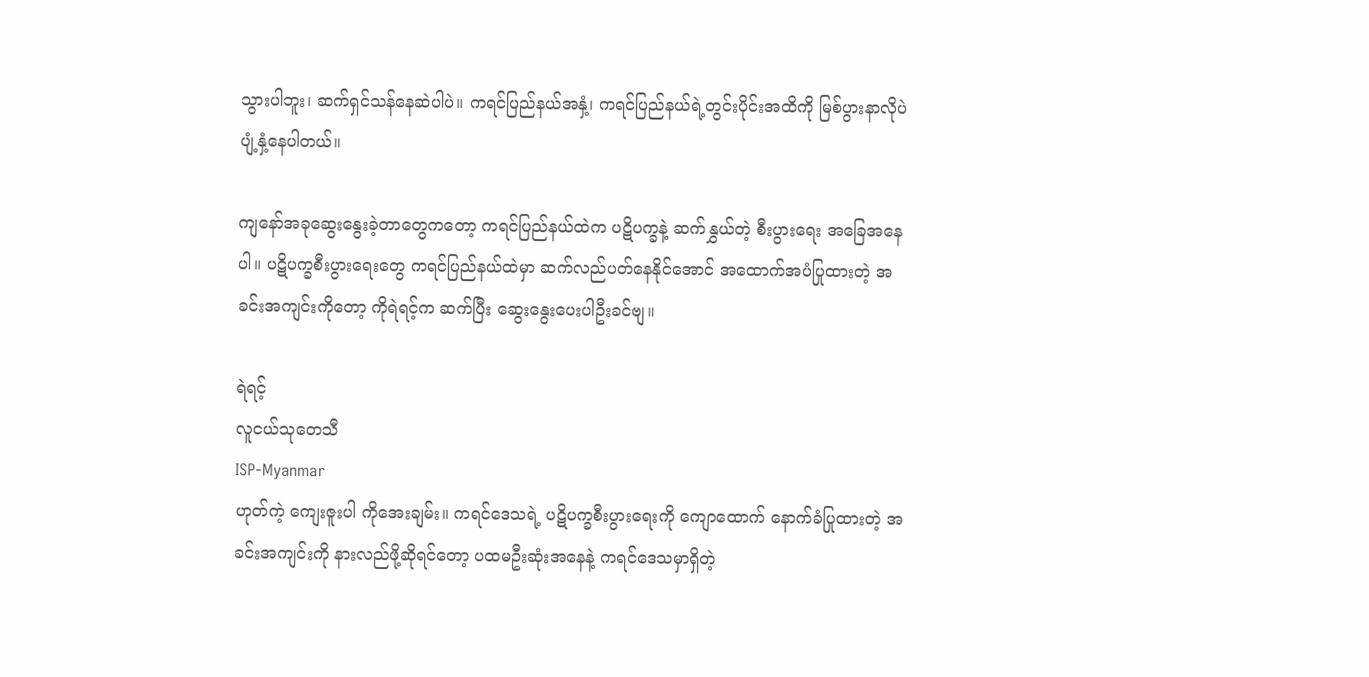သွားပါဘူး၊ ဆက်ရှင်သန်နေဆဲပါပဲ။ ကရင်ပြည်နယ်အနှံ့၊ ကရင်ပြည်နယ်ရဲ့တွင်းပိုင်းအထိကို မြစ်ပွားနာလိုပဲ ပျံ့နှံ့နေပါတယ်။

ကျနော်အခုဆွေးနွေးခဲ့တာတွေကတော့ ကရင်ပြည်နယ်ထဲက ပဋိပက္ခနဲ့ ဆက်နွှယ်တဲ့ စီးပွားရေး အခြေအနေပါ။ ပဋိပက္ခစီးပွားရေးတွေ ကရင်ပြည်နယ်ထဲမှာ ဆက်လည်ပတ်နေနိုင်အောင် အထောက်အပံပြုထားတဲ့ အခင်းအကျင်းကိုတော့ ကိုရဲရင့်က ဆက်ပြီး ဆွေးနွေးပေးပါဦးခင်ဗျ။

ရဲရင့်
လူငယ်သုတေသီ
ISP-Myanmar
ဟုတ်ကဲ့ ကျေးဇူးပါ ကိုအေးချမ်း။ ကရင်ဒေသရဲ့ ပဋိပက္ခစီးပွားရေးကို ကျောထောက် နောက်ခံပြုထားတဲ့ အခင်းအကျင်းကို နားလည်ဖို့ဆိုရင်တော့ ပထမဦးဆုံးအနေနဲ့ ကရင်ဒေသမှာရှိတဲ့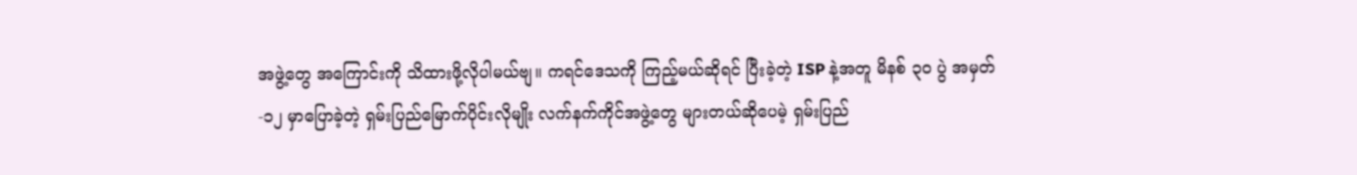အဖွဲ့တွေ အကြောင်းကို သိထားဖို့လိုပါမယ်ဗျ။ ကရင်ဒေသကို ကြည့်မယ်ဆိုရင် ပြီးခဲ့တဲ့ ISP နဲ့အတူ မိနစ် ၃၀ ပွဲ အမှတ်-၁၂ မှာပြောခဲ့တဲ့ ရှမ်းပြည်မြောက်ပိုင်းလိုမျိုး လက်နက်ကိုင်အဖွဲ့တွေ များတယ်ဆိုပေမဲ့ ရှမ်းပြည်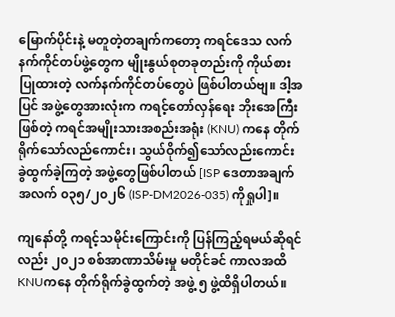မြောက်ပိုင်းနဲ့ မတူတဲ့တချက်ကတော့ ကရင်ဒေသ လက်နက်ကိုင်တပ်ဖွဲ့တွေက မျိုးနွယ်စုတခုတည်းကို ကိုယ်စားပြုထားတဲ့ လက်နက်ကိုင်တပ်တွေပဲ ဖြစ်ပါတယ်ဗျ။ ဒါ့အပြင် အဖွဲ့တွေအားလုံးက ကရင့်တော်လှန်ရေး ဘိုးအေကြီးဖြစ်တဲ့ ကရင်အမျိုးသားအစည်းအရုံး (KNU) ကနေ တိုက်ရိုက်သော်လည်ကောင်း၊ သွယ်ဝိုက်၍သော်လည်းကောင်း ခွဲထွက်ခဲ့ကြတဲ့ အဖွဲ့တွေဖြစ်ပါတယ် [ISP ဒေတာအချက်အလက် ၀၃၅/၂၀၂၆ (ISP-DM2026-035) ကိုရှုပါ]။

ကျနော်တို့ ကရင့်သမိုင်းကြောင်းကို ပြန်ကြည့်ရမယ်ဆိုရင်လည်း ၂၀၂၁ စစ်အာဏာသိမ်းမှု မတိုင်ခင် ကာလအထိ KNUကနေ တိုက်ရိုက်ခွဲထွက်တဲ့ အဖွဲ့ ၅ ဖွဲ့ထိရှိပါတယ်။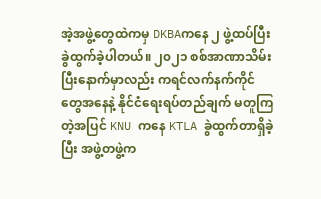အဲ့အဖွဲ့တွေထဲကမှ DKBAကနေ ၂ ဖွဲ့ထပ်ပြီး ခွဲထွက်ခဲ့ပါတယ်။ ၂၀၂၁ စစ်အာဏာသိမ်းပြီးနောက်မှာလည်း ကရင်လက်နက်ကိုင်တွေအနေနဲ့ နိုင်ငံရေးရပ်တည်ချက် မတူကြတဲ့အပြင် KNU ကနေ KTLA ခွဲထွက်တာရှိခဲ့ပြီး အဖွဲ့တဖွဲ့က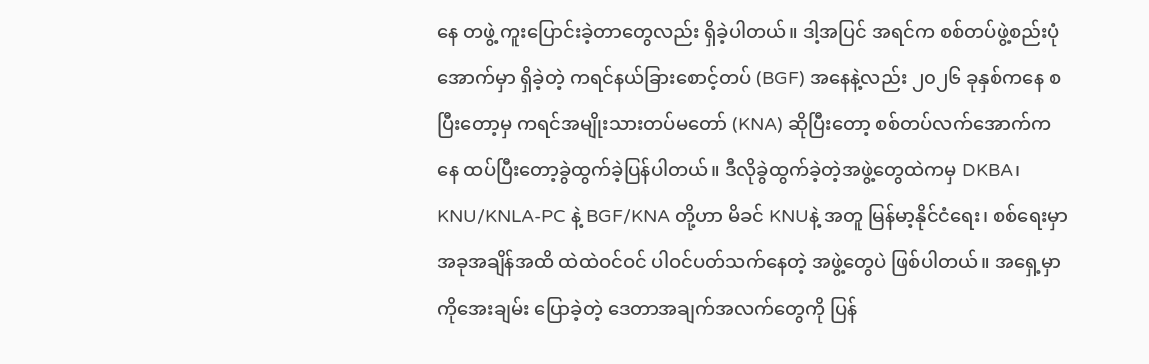နေ တဖွဲ့ ကူးပြောင်းခဲ့တာတွေလည်း ရှိခဲ့ပါတယ်။ ဒါ့အပြင် အရင်က စစ်တပ်ဖွဲ့စည်းပုံအောက်မှာ ရှိခဲ့တဲ့ ကရင်နယ်ခြားစောင့်တပ် (BGF) အနေနဲ့လည်း ၂၀၂၆ ခုနှစ်ကနေ စပြီးတော့မှ ကရင်အမျိုးသားတပ်မတော် (KNA) ဆိုပြီးတော့ စစ်တပ်လက်အောက်ကနေ ထပ်ပြီးတော့ခွဲထွက်ခဲ့ပြန်ပါတယ်။ ဒီလိုခွဲထွက်ခဲ့တဲ့အဖွဲ့တွေထဲကမှ DKBA၊ KNU/KNLA-PC နဲ့ BGF/KNA တို့ဟာ မိခင် KNUနဲ့ အတူ မြန်မာ့နိုင်ငံရေး၊ စစ်ရေးမှာ အခုအချိန်အထိ ထဲထဲဝင်ဝင် ပါဝင်ပတ်သက်နေတဲ့ အဖွဲ့တွေပဲ ဖြစ်ပါတယ်။ အရှေ့မှာ ကိုအေးချမ်း ပြောခဲ့တဲ့ ဒေတာအချက်အလက်တွေကို ပြန်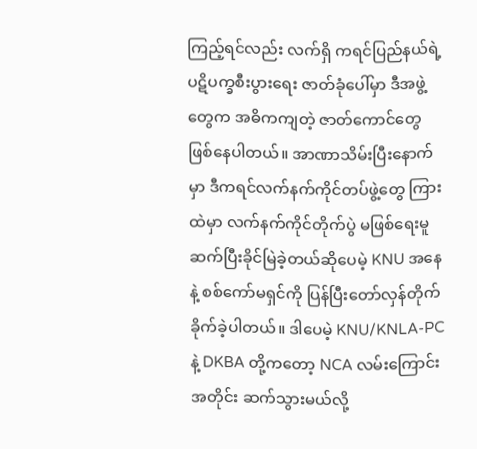ကြည့်ရင်လည်း လက်ရှိ ကရင်ပြည်နယ်ရဲ့ ပဋိပက္ခစီးပွားရေး ဇာတ်ခုံပေါ်မှာ ဒီအဖွဲ့တွေက အဓိကကျတဲ့ ဇာတ်ကောင်တွေ ဖြစ်နေပါတယ်။ အာဏာသိမ်းပြီးနောက်မှာ ဒီကရင်လက်နက်ကိုင်တပ်ဖွဲ့တွေ ကြားထဲမှာ လက်နက်ကိုင်တိုက်ပွဲ မဖြစ်ရေးမူ ဆက်ပြီးခိုင်မြဲခဲ့တယ်ဆိုပေမဲ့ KNU အနေနဲ့ စစ်ကော်မရှင်ကို ပြန်ပြီးတော်လှန်တိုက်ခိုက်ခဲ့ပါတယ်။ ဒါပေမဲ့ KNU/KNLA-PC နဲ့ DKBA တို့ကတော့ NCA လမ်းကြောင်းအတိုင်း ဆက်သွားမယ်လို့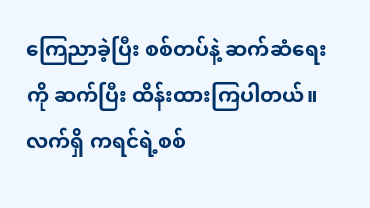ကြေညာခဲ့ပြီး စစ်တပ်နဲ့ ဆက်ဆံရေးကို ဆက်ပြီး ထိန်းထားကြပါတယ်။
လက်ရှိ ကရင်ရဲ့စစ်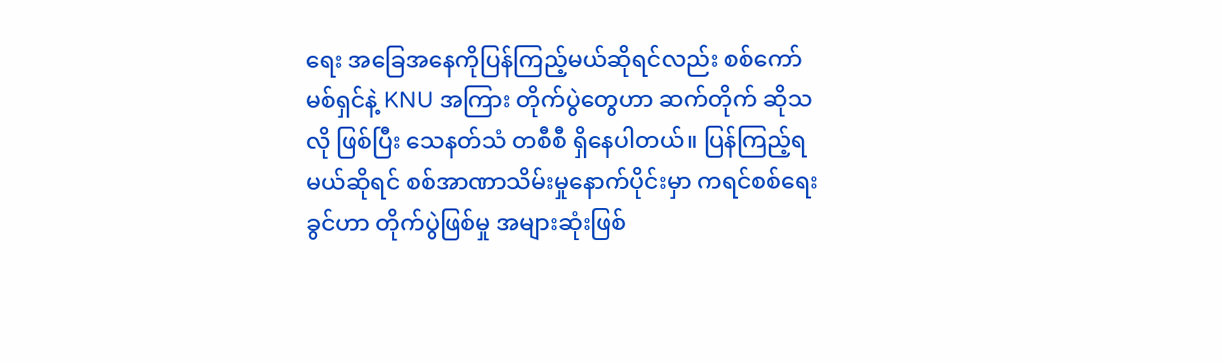ရေး အခြေအနေကိုပြန်ကြည့်မယ်ဆိုရင်လည်း စစ်ကော်မစ်ရှင်နဲ့ KNU အကြား တိုက်ပွဲတွေဟာ ဆက်တိုက် ဆိုသလို ဖြစ်ပြီး သေနတ်သံ တစီစီ ရှိနေပါတယ်။ ပြန်ကြည့်ရမယ်ဆိုရင် စစ်အာဏာသိမ်းမှုနောက်ပိုင်းမှာ ကရင်စစ်ရေးခွင်ဟာ တိုက်ပွဲဖြစ်မှု အများဆုံးဖြစ်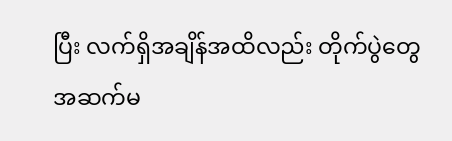ပြီး လက်ရှိအချိန်အထိလည်း တိုက်ပွဲတွေအဆက်မ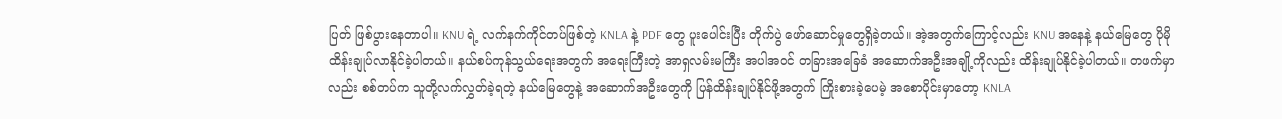ပြတ် ဖြစ်ပွားနေတာပါ။ KNU ရဲ့ လက်နက်ကိုင်တပ်ဖြစ်တဲ့ KNLA နဲ့ PDF တွေ ပူးပေါင်းပြီး တိုက်ပွဲ ဖော်ဆောင်မှုတွေရှိခဲ့တယ်။ အဲ့အတွက်ကြောင့်လည်း KNU အနေနဲ့ နယ်မြေတွေ ပိုမိုထိန်းချုပ်လာနိုင်ခဲ့ပါတယ်။ နယ်စပ်ကုန်သွယ်ရေးအတွက် အရေးကြီးတဲ့ အာရှလမ်းမကြီး အပါအဝင် တခြားအခြေခံ အဆောက်အဦးအချို့ကိုလည်း ထိန်းချုပ်နိုင်ခဲ့ပါတယ်။ တဖက်မှာလည်း စစ်တပ်က သူတို့လက်လွှတ်ခဲ့ရတဲ့ နယ်မြေတွေနဲ့ အဆောက်အဦးတွေကို ပြန်ထိန်းချုပ်နိုင်ဖို့အတွက် ကြိုးစားခဲ့ပေမဲ့ အစောပိုင်းမှာတော့ KNLA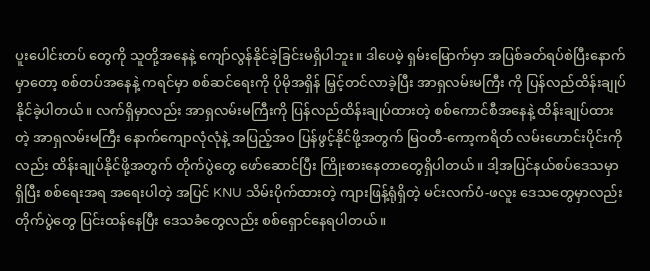ပူးပေါင်းတပ် တွေကို သူတို့အနေနဲ့ ကျော်လွန်နိုင်ခဲ့ခြင်းမရှိပါဘူး။ ဒါပေမဲ့ ရှမ်းမြောက်မှာ အပြစ်ခတ်ရပ်စဲပြီးနောက်မှာတော့ စစ်တပ်အနေနဲ့ ကရင်မှာ စစ်ဆင်ရေးကို ပိုမိုအရှိန် မြှင့်တင်လာခဲ့ပြီး အာရှလမ်းမကြီး ကို ပြန်လည်ထိန်းချုပ်နိုင်ခဲ့ပါတယ်။ လက်ရှိမှာလည်း အာရှလမ်းမကြီးကို ပြန်လည်ထိန်းချုပ်ထားတဲ့ စစ်ကောင်စီအနေနဲ့ ထိန်းချုပ်ထားတဲ့ အာရှလမ်းမကြီး နောက်ကျောလုံလုံနဲ့ အပြည့်အဝ ပြန်ဖွင့်နိုင်ဖို့အတွက် မြဝတီ-ကော့ကရိတ် လမ်းဟောင်းပိုင်းကိုလည်း ထိန်းချုပ်နိုင်ဖို့အတွက် တိုက်ပွဲတွေ ဖော်ဆောင်ပြီး ကြိုးစားနေတာတွေရှိပါတယ်။ ဒါ့အပြင်နယ်စပ်ဒေသမှာရှိပြီး စစ်ရေးအရ အရေးပါတဲ့ အပြင် KNU သိမ်းပိုက်ထားတဲ့ ကျားဖြန့်ရုံရှိတဲ့ မင်းလက်ပံ-ဖလူး ဒေသတွေမှာလည်း တိုက်ပွဲတွေ ပြင်းထန်နေပြီး ဒေသခံတွေလည်း စစ်ရှောင်နေရပါတယ်။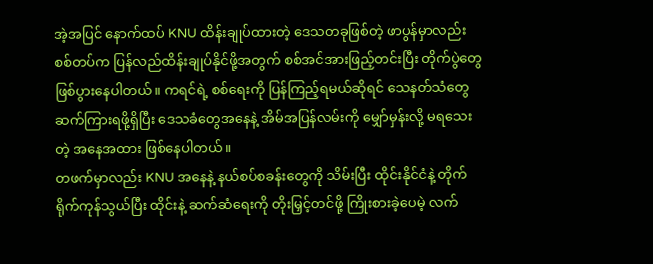အဲ့အပြင် နောက်ထပ် KNU ထိန်းချုပ်ထားတဲ့ ဒေသတခုဖြစ်တဲ့ ဖာပွန်မှာလည်း စစ်တပ်က ပြန်လည်ထိန်းချုပ်နိုင်ဖို့အတွက် စစ်အင်အားဖြည့်တင်းပြီး တိုက်ပွဲတွေဖြစ်ပွားနေပါတယ်။ ကရင်ရဲ့ စစ်ရေးကို ပြန်ကြည့်ရမယ်ဆိုရင် သေနတ်သံတွေ ဆက်ကြားရဖို့ရှိပြီး ဒေသခံတွေအနေနဲ့ အိမ်အပြန်လမ်းကို မျှော်မှန်းလို့ မရသေးတဲ့ အနေအထား ဖြစ်နေပါတယ်။
တဖက်မှာလည်း KNU အနေနဲ့ နယ်စပ်စခန်းတွေကို သိမ်းပြီး ထိုင်းနိုင်ငံနဲ့ တိုက်ရိုက်ကုန်သွယ်ပြီး ထိုင်းနဲ့ ဆက်ဆံရေးကို တိုးမြှင့်တင်ဖို့ ကြိုးစားခဲ့ပေမဲ့ လက်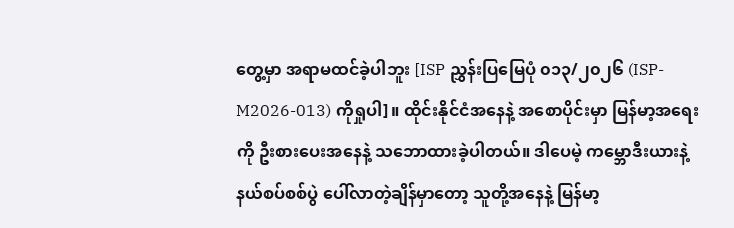တွေ့မှာ အရာမထင်ခဲ့ပါဘူး [ISP ညွှန်းပြမြေပုံ ၀၁၃/၂၀၂၆ (ISP-M2026-013) ကိုရှုပါ]။ ထိုင်းနိုင်ငံအနေနဲ့ အစောပိုင်းမှာ မြန်မာ့အရေးကို ဦးစားပေးအနေနဲ့ သဘောထားခဲ့ပါတယ်။ ဒါပေမဲ့ ကမ္ဘောဒီးယားနဲ့ နယ်စပ်စစ်ပွဲ ပေါ်လာတဲ့ချိန်မှာတော့ သူတို့အနေနဲ့ မြန်မာ့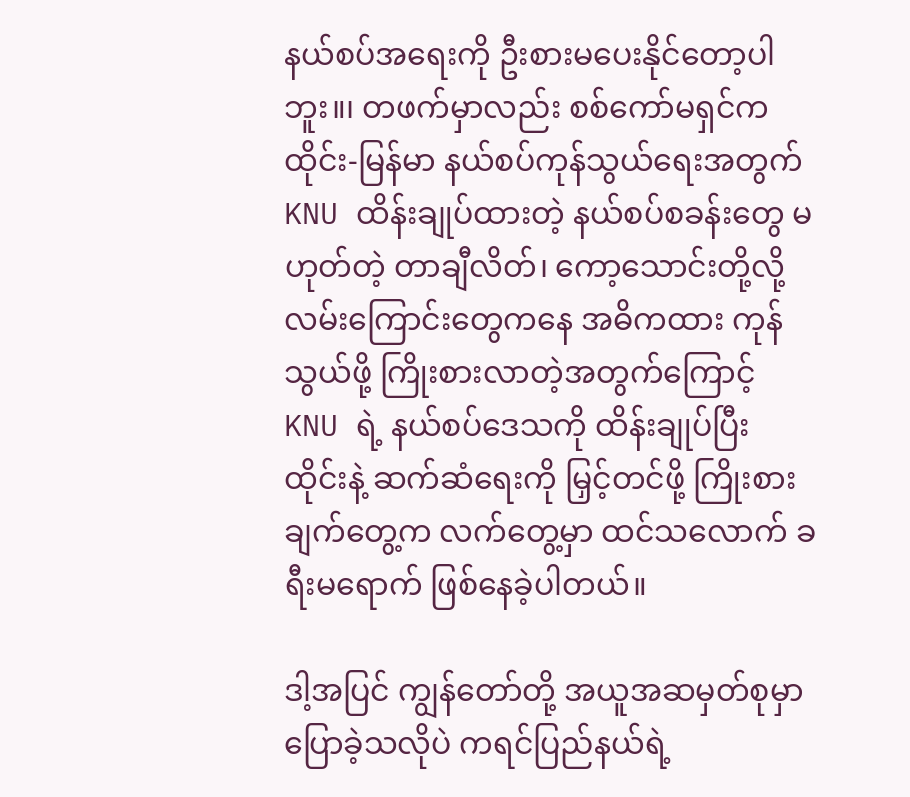နယ်စပ်အရေးကို ဦးစားမပေးနိုင်တော့ပါဘူး။၊ တဖက်မှာလည်း စစ်ကော်မရှင်က ထိုင်း-မြန်မာ နယ်စပ်ကုန်သွယ်ရေးအတွက် KNU ထိန်းချုပ်ထားတဲ့ နယ်စပ်စခန်းတွေ မဟုတ်တဲ့ တာချီလိတ်၊ ကော့သောင်းတို့လို့ လမ်းကြောင်းတွေကနေ အဓိကထား ကုန်သွယ်ဖို့ ကြိုးစားလာတဲ့အတွက်ကြောင့် KNU ရဲ့ နယ်စပ်ဒေသကို ထိန်းချုပ်ပြီး ထိုင်းနဲ့ ဆက်ဆံရေးကို မြှင့်တင်ဖို့ ကြိုးစားချက်တွေ့က လက်တွေ့မှာ ထင်သလောက် ခရီးမရောက် ဖြစ်နေခဲ့ပါတယ်။

ဒါ့အပြင် ကျွန်တော်တို့ အယူအဆမှတ်စုမှာ ပြောခဲ့သလိုပဲ ကရင်ပြည်နယ်ရဲ့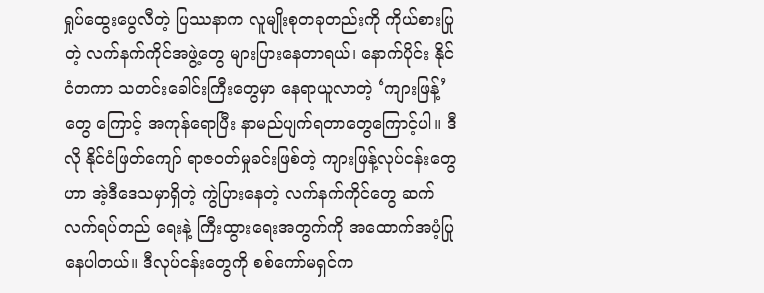ရှုပ်ထွေးပွေလီတဲ့ ပြဿနာက လူမျိုးစုတခုတည်းကို ကိုယ်စားပြုတဲ့ လက်နက်ကိုင်အဖွဲ့တွေ များပြားနေတာရယ်၊ နောက်ပိုင်း နိုင်ငံတကာ သတင်းခေါင်းကြီးတွေမှာ နေရာယူလာတဲ့ ‘ကျားဖြန့်’တွေ ကြောင့် အကုန်ရောပြီး နာမည်ပျက်ရတာတွေကြောင့်ပါ။ ဒီလို နိုင်ငံဖြတ်ကျော် ရာဇဝတ်မှုခင်းဖြစ်တဲ့ ကျားဖြန့်လုပ်ငန်းတွေဟာ အဲ့ဒီဒေသမှာရှိတဲ့ ကွဲပြားနေတဲ့ လက်နက်ကိုင်တွေ ဆက်လက်ရပ်တည် ရေးနဲ့ ကြီးထွားရေးအတွက်ကို အထောက်အပံ့ပြုနေပါတယ်။ ဒီလုပ်ငန်းတွေကို စစ်ကော်မရှင်က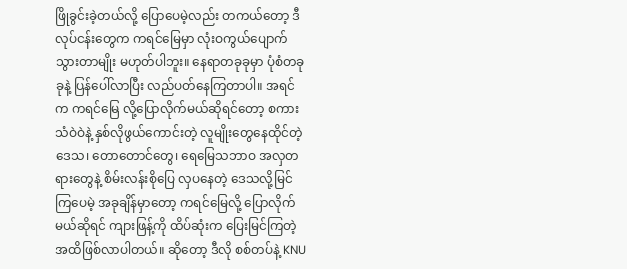ဖြိုခွင်းခဲ့တယ်လို့ ပြောပေမဲ့လည်း တကယ်တော့ ဒီလုပ်ငန်းတွေက ကရင်မြေမှာ လုံးဝကွယ်ပျောက်သွားတာမျိုး မဟုတ်ပါဘူး။ နေရာတခုခုမှာ ပုံစံတခုခုနဲ့ ပြန်ပေါ်လာပြီး လည်ပတ်နေကြတာပါ။ အရင်က ကရင်မြေ လို့ပြောလိုက်မယ်ဆိုရင်တော့ စကားသံဝဲဝဲနဲ့ နှစ်လိုဖွယ်ကောင်းတဲ့ လူမျိုးတွေနေထိုင်တဲ့ ဒေသ၊ တောတောင်တွေ၊ ရေမြေသဘာဝ အလှတရားတွေနဲ့ စိမ်းလန်းစိုပြေ လှပနေတဲ့ ဒေသလို့မြင်ကြပေမဲ့ အခုချိန်မှာတော့ ကရင်မြေလို့ ပြောလိုက်မယ်ဆိုရင် ကျားဖြန့်ကို ထိပ်ဆုံးက ပြေးမြင်ကြတဲ့ အထိဖြစ်လာပါတယ်။ ဆိုတော့ ဒီလို စစ်တပ်နဲ့ KNU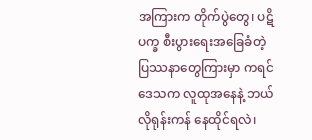အကြားက တိုက်ပွဲတွေ၊ ပဋိပက္ခ စီးပွားရေးအခြေခံတဲ့ ပြဿနာတွေကြားမှာ ကရင်ဒေသက လူထုအနေနဲ့ ဘယ်လိုရုန်းကန် နေထိုင်ရလဲ၊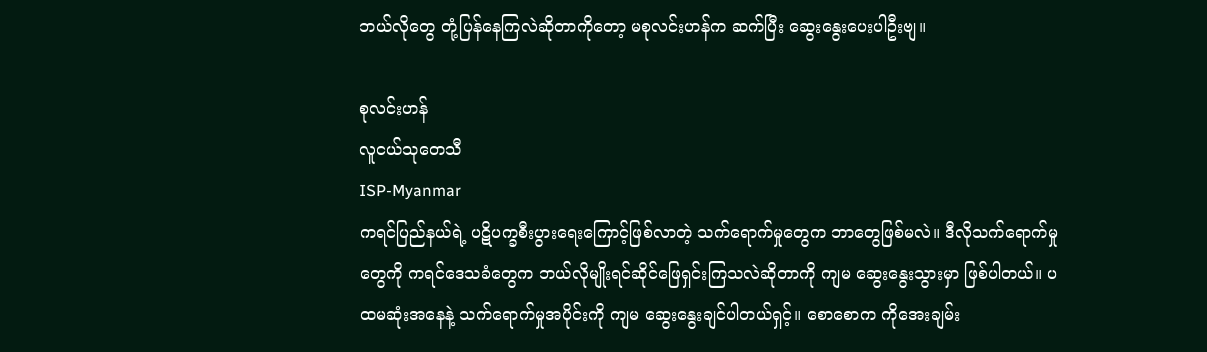ဘယ်လိုတွေ တုံ့ပြန်နေကြလဲဆိုတာကိုတော့ မစုလင်းဟန်က ဆက်ပြီး ဆွေးနွေးပေးပါဦးဗျ။

စုလင်းဟန်
လူငယ်သုတေသီ
ISP-Myanmar
ကရင်ပြည်နယ်ရဲ့ ပဋိပက္ခစီးပွားရေးကြောင့်ဖြစ်လာတဲ့ သက်ရောက်မှုတွေက ဘာတွေဖြစ်မလဲ။ ဒီလိုသက်ရောက်မှုတွေကို ကရင်ဒေသခံတွေက ဘယ်လိုမျိုးရင်ဆိုင်ဖြေရှင်းကြသလဲဆိုတာကို ကျမ ဆွေးနွေးသွားမှာ ဖြစ်ပါတယ်။ ပထမဆုံးအနေနဲ့ သက်ရောက်မှုအပိုင်းကို ကျမ ဆွေးနွေးချင်ပါတယ်ရှင့်။ စောစောက ကိုအေးချမ်း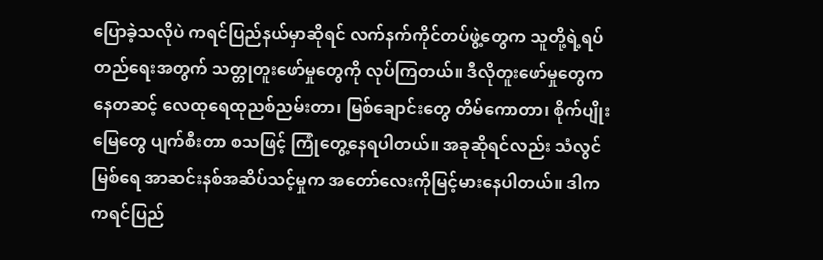ပြောခဲ့သလိုပဲ ကရင်ပြည်နယ်မှာဆိုရင် လက်နက်ကိုင်တပ်ဖွဲ့တွေက သူတို့ရဲ့ရပ်တည်ရေးအတွက် သတ္တုတူးဖော်မှုတွေကို လုပ်ကြတယ်။ ဒီလိုတူးဖော်မှုတွေကနေတဆင့် လေထုရေထုညစ်ညမ်းတာ၊ မြစ်ချောင်းတွေ တိမ်ကောတာ၊ စိုက်ပျိုးမြေတွေ ပျက်စီးတာ စသဖြင့် ကြုံတွေ့နေရပါတယ်။ အခုဆိုရင်လည်း သံလွင်မြစ်ရေ အာဆင်းနစ်အဆိပ်သင့်မှုက အတော်လေးကိုမြင့်မားနေပါတယ်။ ဒါက ကရင်ပြည်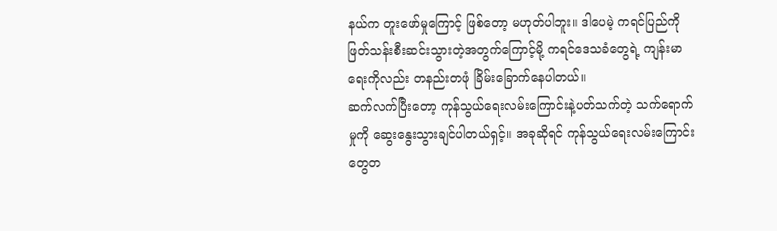နယ်က တူးဖော်မှုကြောင့် ဖြစ်တော့ မဟုတ်ပါဘူး။ ဒါပေမဲ့ ကရင်ပြည်ကို ဖြတ်သန်းစီးဆင်းသွားတဲ့အတွက်ကြောင့်မို့ ကရင်ဒေသခံတွေရဲ့ ကျန်းမာရေးကိုလည်း တနည်းတဖုံ ခြိမ်းခြောက်နေပါတယ်။
ဆက်လက်ပြီးတော့ ကုန်သွယ်ရေးလမ်းကြောင်းနဲ့ပတ်သက်တဲ့ သက်ရောက်မှုကို ဆွေးနွေးသွားချင်ပါတယ်ရှင့်။ အခုဆိုရင် ကုန်သွယ်ရေးလမ်းကြောင်းတွေတ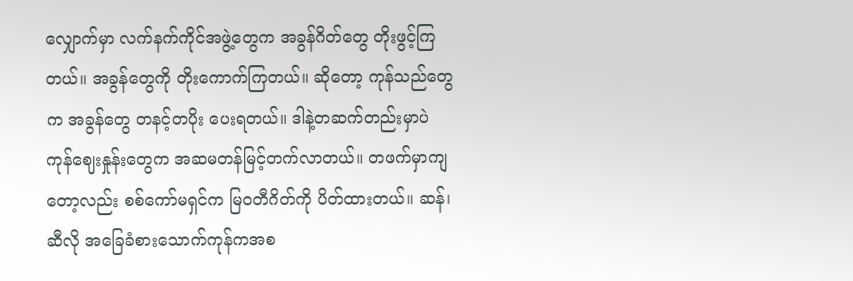လျှောက်မှာ လက်နက်ကိုင်အဖွဲ့တွေက အခွန်ဂိတ်တွေ တိုးဖွင့်ကြတယ်။ အခွန်တွေကို တိုးကောက်ကြတယ်။ ဆိုတော့ ကုန်သည်တွေက အခွန်တွေ တနင့်တပိုး ပေးရတယ်။ ဒါနဲ့တဆက်တည်းမှာပဲ ကုန်ဈေးနှုန်းတွေက အဆမတန်မြင့်တက်လာတယ်။ တဖက်မှာကျတော့လည်း စစ်ကော်မရှင်က မြဝတီဂိတ်ကို ပိတ်ထားတယ်။ ဆန်၊ ဆီလို အခြေခံစားသောက်ကုန်ကအစ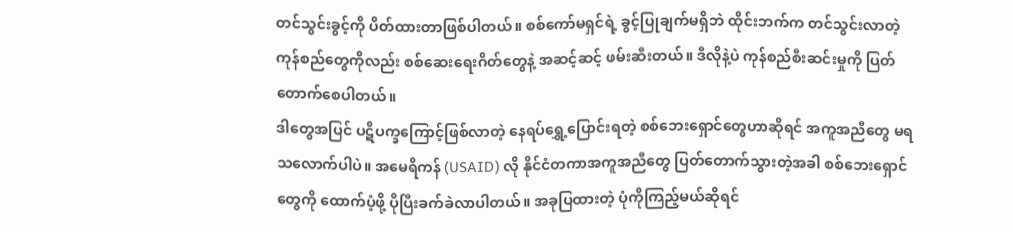တင်သွင်းခွင့်ကို ပိတ်ထားတာဖြစ်ပါတယ်။ စစ်ကော်မရှင်ရဲ့ ခွင့်ပြုချက်မရှိဘဲ ထိုင်းဘက်က တင်သွင်းလာတဲ့ ကုန်စည်တွေကိုလည်း စစ်ဆေးရေးဂိတ်တွေနဲ့ အဆင့်ဆင့် ဖမ်းဆီးတယ်။ ဒီလိုနဲ့ပဲ ကုန်စည်စီးဆင်းမှုကို ပြတ်တောက်စေပါတယ်။
ဒါတွေအပြင် ပဋိပက္ခကြောင့်ဖြစ်လာတဲ့ နေရပ်ရွှေ့ပြောင်းရတဲ့ စစ်ဘေးရှောင်တွေဟာဆိုရင် အကူအညီတွေ မရသလောက်ပါပဲ။ အမေရိကန် (USAID) လို နိုင်ငံတကာအကူအညီတွေ ပြတ်တောက်သွားတဲ့အခါ စစ်ဘေးရှောင်တွေကို ထောက်ပံ့ဖို့ ပိုပြီးခက်ခဲလာပါတယ်။ အခုပြထားတဲ့ ပုံကိုကြည့်မယ်ဆိုရင်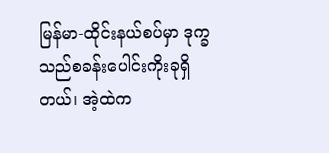မြန်မာ-ထိုင်းနယ်စပ်မှာ ဒုက္ခသည်စခန်းပေါင်းကိုးခုရှိတယ်၊ အဲ့ထဲက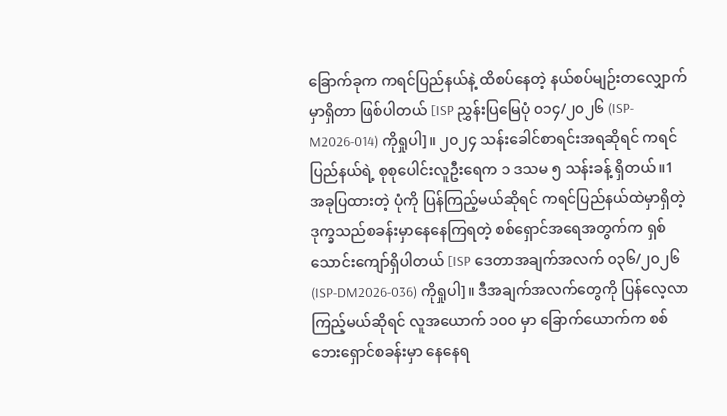ခြောက်ခုက ကရင်ပြည်နယ်နဲ့ ထိစပ်နေတဲ့ နယ်စပ်မျဉ်းတလျှောက်မှာရှိတာ ဖြစ်ပါတယ် [ISP ညွှန်းပြမြေပုံ ၀၁၄/၂၀၂၆ (ISP-M2026-014) ကိုရှုပါ]။ ၂၀၂၄ သန်းခေါင်စာရင်းအရဆိုရင် ကရင်ပြည်နယ်ရဲ့ စုစုပေါင်းလူဦးရေက ၁ ဒသမ ၅ သန်းခန့် ရှိတယ်။1 အခုပြထားတဲ့ ပုံကို ပြန်ကြည့်မယ်ဆိုရင် ကရင်ပြည်နယ်ထဲမှာရှိတဲ့ ဒုက္ခသည်စခန်းမှာနေနေကြရတဲ့ စစ်ရှောင်အရေအတွက်က ရှစ်သောင်းကျော်ရှိပါတယ် [ISP ဒေတာအချက်အလက် ၀၃၆/၂၀၂၆ (ISP-DM2026-036) ကိုရှုပါ]။ ဒီအချက်အလက်တွေကို ပြန်လေ့လာကြည့်မယ်ဆိုရင် လူအယောက် ၁၀၀ မှာ ခြောက်ယောက်က စစ်ဘေးရှောင်စခန်းမှာ နေနေရ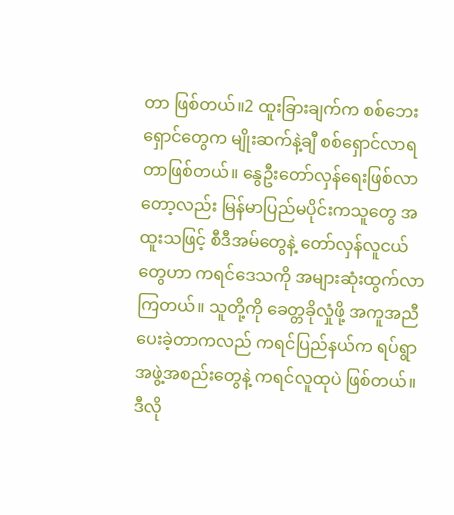တာ ဖြစ်တယ်။2 ထူးခြားချက်က စစ်ဘေးရှောင်တွေက မျိုးဆက်နဲ့ချီ စစ်ရှောင်လာရတာဖြစ်တယ်။ နွေဦးတော်လှန်ရေးဖြစ်လာတော့လည်း မြန်မာပြည်မပိုင်းကသူတွေ အထူးသဖြင့် စီဒီအမ်တွေနဲ့ တော်လှန်လူငယ်တွေဟာ ကရင်ဒေသကို အများဆုံးထွက်လာကြတယ်။ သူတို့ကို ခေတ္တခိုလှုံဖို့ အကူအညီပေးခဲ့တာကလည် ကရင်ပြည်နယ်က ရပ်ရွာအဖွဲ့အစည်းတွေနဲ့ ကရင်လူထုပဲ ဖြစ်တယ်။ ဒီလို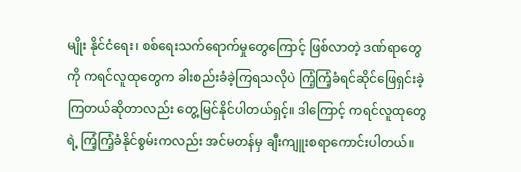မျိုး နိုင်ငံရေး၊ စစ်ရေးသက်ရောက်မှုတွေကြောင့် ဖြစ်လာတဲ့ ဒဏ်ရာတွေကို ကရင်လူထုတွေက ခါးစည်းခံခဲ့ကြရသလိုပဲ ကြံ့ကြံ့ခံရင်ဆိုင်ဖြေရှင်းခဲ့ကြတယ်ဆိုတာလည်း တွေ့မြင်နိုင်ပါတယ်ရှင့်။ ဒါကြောင့် ကရင်လူထုတွေရဲ့ ကြံ့ကြံ့ခံနိုင်စွမ်းကလည်း အင်မတန်မှ ချီးကျူးစရာကောင်းပါတယ်။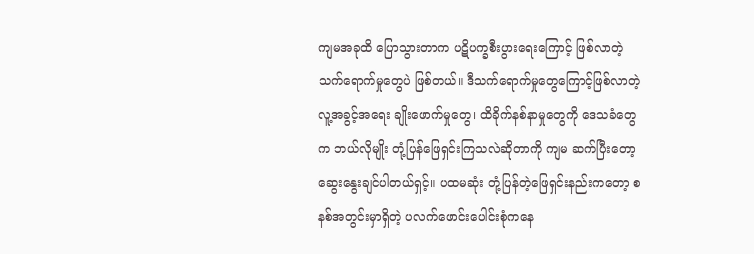ကျမအခုထိ ပြောသွားတာက ပဋိပက္ခစီးပွားရေးကြောင့် ဖြစ်လာတဲ့ သက်ရောက်မှုတွေပဲ ဖြစ်တယ်။ ဒီသက်ရောက်မှုတွေကြောင့်ဖြစ်လာတဲ့ လူ့အခွင့်အရေး ချိုးဖောက်မှုတွေ၊ ထိခိုက်နစ်နာမှုတွေကို ဒေသခံတွေက ဘယ်လိုမျိုး တုံ့ပြန်ဖြေရှင်းကြသလဲဆိုတာကို ကျမ ဆက်ပြီးတော့ ဆွေးနွေးချင်ပါတယ်ရှင့်။ ပထမဆုံး တုံ့ပြန်တဲ့ဖြေရှင်းနည်းကတော့ စနစ်အတွင်းမှာရှိတဲ့ ပလက်ဖောင်းပေါင်းစုံကနေ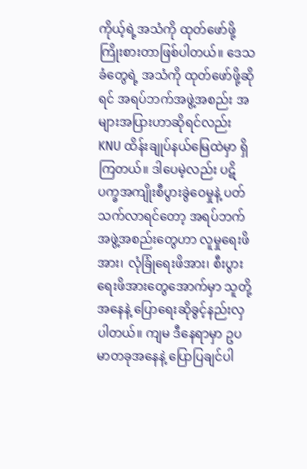ကိုယ့်ရဲ့အသံကို ထုတ်ဖော်ဖို့ကြိုးစားတာဖြစ်ပါတယ်။ ဒေသခံတွေရဲ့ အသံကို ထုတ်ဖော်ဖို့ဆိုရင် အရပ်ဘက်အဖွဲ့အစည်း အများအပြားဟာဆိုရင်လည်း KNU ထိန်းချုပ်နယ်မြေထဲမှာ ရှိကြတယ်။ ဒါပေမဲ့လည်း ပဋိပက္ခအကျိုးစီပွားခွဲဝေမှုနဲ့ ပတ်သက်လာရင်တော့ အရပ်ဘက်အဖွဲ့အစည်းတွေဟာ လူမှုရေးဖိအား၊ လုံခြုံရေးဖိအား၊ စီးပွားရေးဖိအားတွေအောက်မှာ သူတို့အနေနဲ့ ပြောရေးဆိုခွင့်နည်းလှပါတယ်။ ကျမ ဒီနေရာမှာ ဥပမာတခုအနေနဲ့ ပြောပြချင်ပါ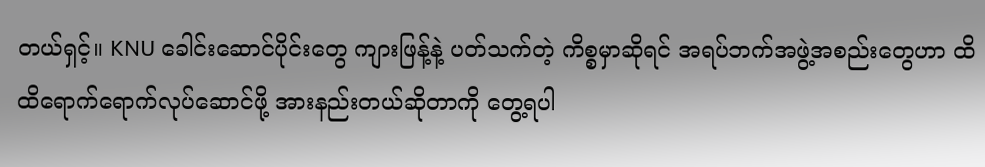တယ်ရှင့်။ KNU ခေါင်းဆောင်ပိုင်းတွေ ကျားဖြန့်နဲ့ ပတ်သက်တဲ့ ကိစ္စမှာဆိုရင် အရပ်ဘက်အဖွဲ့အစည်းတွေဟာ ထိထိရောက်ရောက်လုပ်ဆောင်ဖို့ အားနည်းတယ်ဆိုတာကို တွေ့ရပါ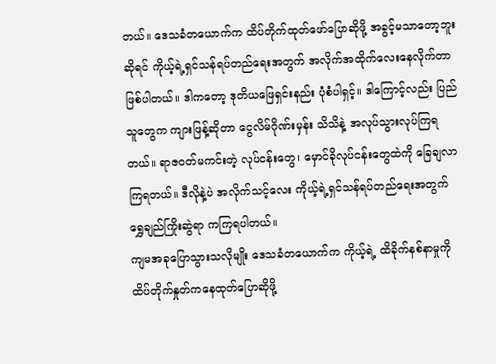တယ်။ ဒေသခံတယောက်က ထိပ်တိုက်ထုတ်ဖော်ပြောဆိုဖို့ အခွင့်မသာတော့ဘူးဆိုရင် ကိုယ့်ရဲ့ရှင်သန်ရပ်တည်ရေးအတွက် အလိုက်အထိုက်လေးနေလိုက်တာဖြစ်ပါတယ်။ ဒါကတော့ ဒုတိယဖြေရှင်းနည်း ပုံစံပါရှင့်။ ဒါကြောင့်လည်း ပြည်သူတွေက ကျားဖြန့်ဆိုတာ ငွေလိမ်ဂိုဏ်းမှန်း သိသိနဲ့ အလုပ်သွားလုပ်ကြရတယ်။ ရာဇဝတ်မကင်းတဲ့ လုပ်ငန်းတွေ၊ မှောင်ခိုလုပ်ငန်းတွေထဲကို ခြေချလာကြရတယ်။ ဒီလိုနဲ့ပဲ အလိုက်သင့်လေး ကိုယ့်ရဲ့ရှင်သန်ရပ်တည်ရေးအတွက် ရွှေချည်ကြိုးဆွဲရာ ကကြရပါတယ်။
ကျမအခုပြောသွားသလိုမျိုး ဒေသခံတယောက်က ကိုယ့်ရဲ့ ထိခိုက်နစ်နာမှုကို ထိပ်တိုက်နှုတ်ကနေထုတ်ပြောဆိုဖို့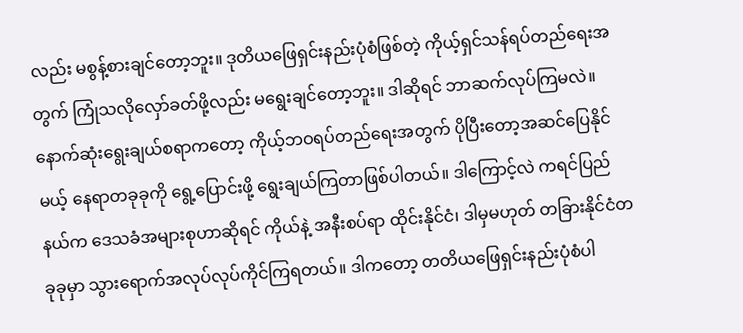လည်း မစွန့်စားချင်တော့ဘူး။ ဒုတိယဖြေရှင်းနည်းပုံစံဖြစ်တဲ့ ကိုယ့်ရှင်သန်ရပ်တည်ရေးအတွက် ကြုံသလိုလှော်ခတ်ဖို့လည်း မရွေးချင်တော့ဘူး။ ဒါဆိုရင် ဘာဆက်လုပ်ကြမလဲ။ နောက်ဆုံးရွေးချယ်စရာကတော့ ကိုယ့်ဘဝရပ်တည်ရေးအတွက် ပိုပြီးတော့အဆင်ပြေနိုင်မယ့် နေရာတခုခုကို ရွေ့ပြောင်းဖို့ ရွေးချယ်ကြတာဖြစ်ပါတယ်။ ဒါကြောင့်လဲ ကရင်ပြည်နယ်က ဒေသခံအများစုဟာဆိုရင် ကိုယ်နဲ့ အနီးစပ်ရာ ထိုင်းနိုင်ငံ၊ ဒါမှမဟုတ် တခြားနိုင်ငံတခုခုမှာ သွားရောက်အလုပ်လုပ်ကိုင်ကြရတယ်။ ဒါကတော့ တတိယဖြေရှင်းနည်းပုံစံပါ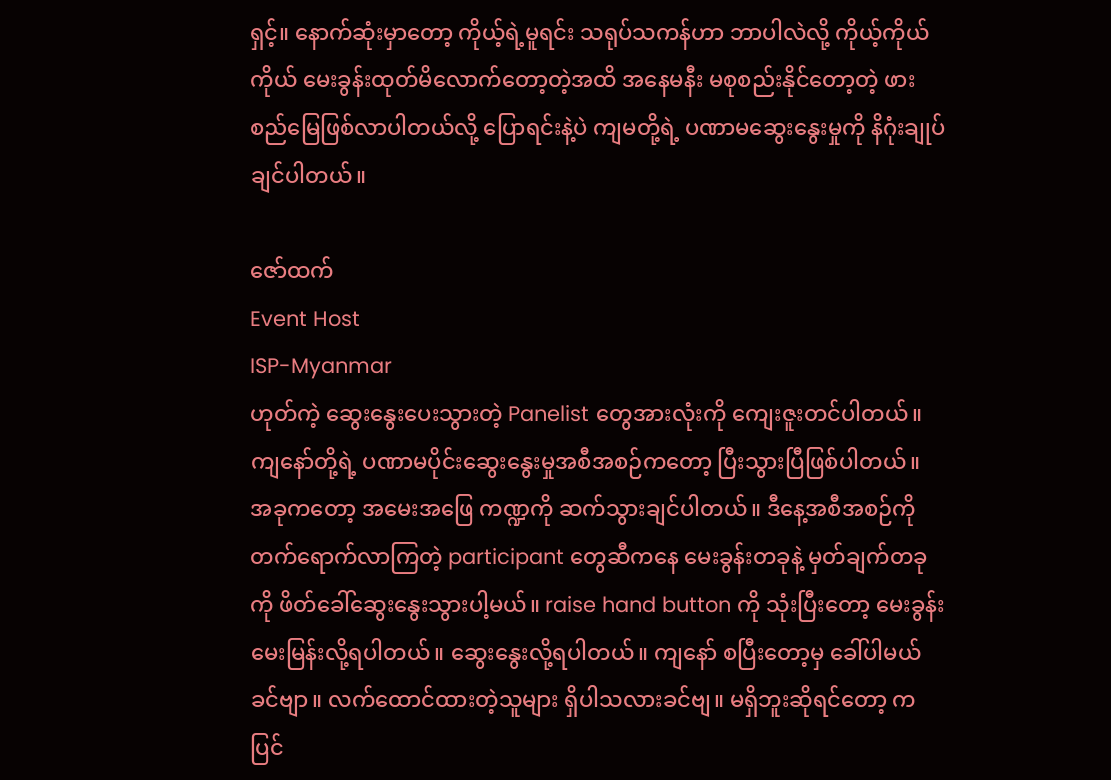ရှင့်။ နောက်ဆုံးမှာတော့ ကိုယ့်ရဲ့မူရင်း သရုပ်သကန်ဟာ ဘာပါလဲလို့ ကိုယ့်ကိုယ်ကိုယ် မေးခွန်းထုတ်မိလောက်တော့တဲ့အထိ အနေမနီး မစုစည်းနိုင်တော့တဲ့ ဖားစည်မြေဖြစ်လာပါတယ်လို့ ပြောရင်းနဲ့ပဲ ကျမတို့ရဲ့ ပဏာမဆွေးနွေးမှုကို နိဂုံးချုပ်ချင်ပါတယ်။

ဇော်ထက်
Event Host
ISP-Myanmar
ဟုတ်ကဲ့ ဆွေးနွေးပေးသွားတဲ့ Panelist တွေအားလုံးကို ကျေးဇူးတင်ပါတယ်။ ကျနော်တို့ရဲ့ ပဏာမပိုင်းဆွေးနွေးမှုအစီအစဉ်ကတော့ ပြီးသွားပြီဖြစ်ပါတယ်။ အခုကတော့ အမေးအဖြေ ကဏ္ဍကို ဆက်သွားချင်ပါတယ်။ ဒီနေ့အစီအစဉ်ကို တက်ရောက်လာကြတဲ့ participant တွေဆီကနေ မေးခွန်းတခုနဲ့ မှတ်ချက်တခုကို ဖိတ်ခေါ်ဆွေးနွေးသွားပါ့မယ်။ raise hand button ကို သုံးပြီးတော့ မေးခွန်း မေးမြန်းလို့ရပါတယ်။ ဆွေးနွေးလို့ရပါတယ်။ ကျနော် စပြီးတော့မှ ခေါ်ပါမယ်ခင်ဗျာ။ လက်ထောင်ထားတဲ့သူများ ရှိပါသလားခင်ဗျ။ မရှိဘူးဆိုရင်တော့ ကပြင်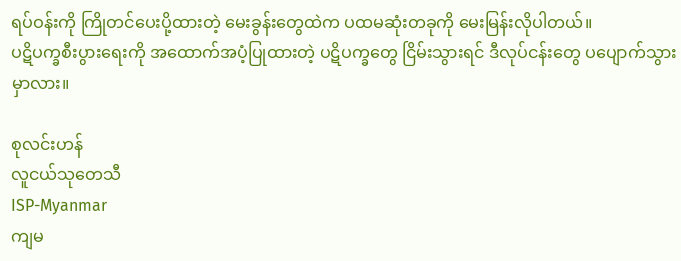ရပ်ဝန်းကို ကြိုတင်ပေးပို့ထားတဲ့ မေးခွန်းတွေထဲက ပထမဆုံးတခုကို မေးမြန်းလိုပါတယ်။
ပဋိပက္ခစီးပွားရေးကို အထောက်အပံ့ပြုထားတဲ့ ပဋိပက္ခတွေ ငြိမ်းသွားရင် ဒီလုပ်ငန်းတွေ ပပျောက်သွားမှာလား။

စုလင်းဟန်
လူငယ်သုတေသီ
ISP-Myanmar
ကျမ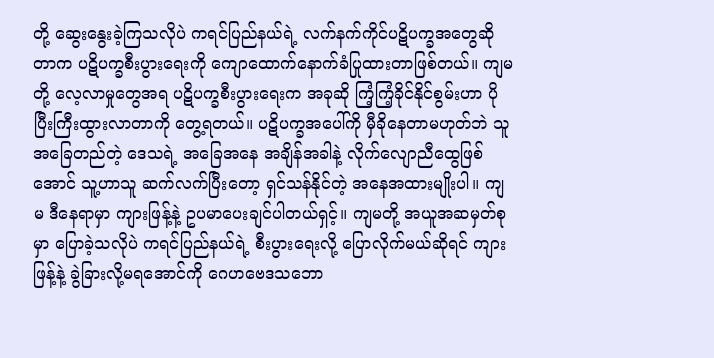တို့ ဆွေးနွေးခဲ့ကြသလိုပဲ ကရင်ပြည်နယ်ရဲ့ လက်နက်ကိုင်ပဋိပက္ခအတွေဆိုတာက ပဋိပက္ခစီးပွားရေးကို ကျောထောက်နောက်ခံပြုထားတာဖြစ်တယ်။ ကျမတို့ လေ့လာမှုတွေအရ ပဋိပက္ခစီးပွားရေးက အခုဆို ကြံ့ကြံ့ခိုင်နိုင်စွမ်းဟာ ပိုပြီးကြီးထွားလာတာကို တွေ့ရတယ်။ ပဋိပက္ခအပေါ်ကို မှီခိုနေတာမဟုတ်ဘဲ သူအခြေတည်တဲ့ ဒေသရဲ့ အခြေအနေ အချိန်အခါနဲ့ လိုက်လျောညီထွေဖြစ်အောင် သူ့ဟာသူ ဆက်လက်ပြီးတော့ ရှင်သန်နိုင်တဲ့ အနေအထားမျိုးပါ။ ကျမ ဒီနေရာမှာ ကျားဖြန့်နဲ့ ဥပမာပေးချင်ပါတယ်ရှင့်။ ကျမတို့ အယူအဆမှတ်စုမှာ ပြောခဲ့သလိုပဲ ကရင်ပြည်နယ်ရဲ့ စီးပွားရေးလို့ ပြောလိုက်မယ်ဆိုရင် ကျားဖြန့်နဲ့ ခွဲခြားလို့မရအောင်ကို ဂေဟဗေဒသဘော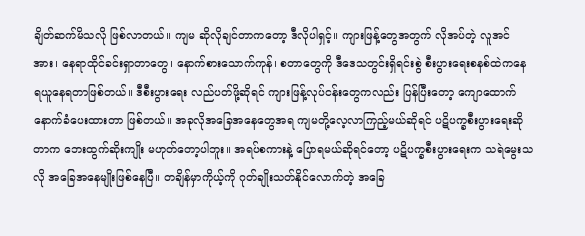ချိတ်ဆက်မိသလို ဖြစ်လာတယ်။ ကျမ ဆိုလိုချင်တာကတော့ ဒီလိုပါရှင့်။ ကျားဖြန့်တွေအတွက် လိုအပ်တဲ့ လူအင်အား၊ နေရာထိုင်ခင်းရှာတာတွေ၊ နောက်စားသောက်ကုန်၊ စတာတွေကို ဒီဒေသတွင်းရှိရင်းစွဲ စီးပွားရေးစနစ်ထဲကနေ ရယူနေရတာဖြစ်တယ်။ ဒီစီးပွားရေး လည်ပတ်ဖို့ဆိုရင် ကျားဖြန့်လုပ်ငန်းတွေကလည်း ပြန်ပြီးတော့ ကျောထောက်နောက်ခံပေးထားတာ ဖြစ်တယ်။ အခုလိုအခြေအနေတွေအရ ကျမတို့လေ့လာကြည့်မယ်ဆိုရင် ပဋိပက္ခစီးပွားရေးဆိုတာက ဘေးထွက်ဆိုးကျိုး မဟုတ်တော့ပါဘူး။ အရပ်စကားနဲ့ ပြောရမယ်ဆိုရင်တော့ ပဋိပက္ခစီးပွားရေးက သရဲမွေးသလို အခြေအနေမျိုးဖြစ်နေပြီ။ တချိန်မှာကိုယ့်ကို ဂုတ်ချိုးသတ်နိုင်လောက်တဲ့ အခြေ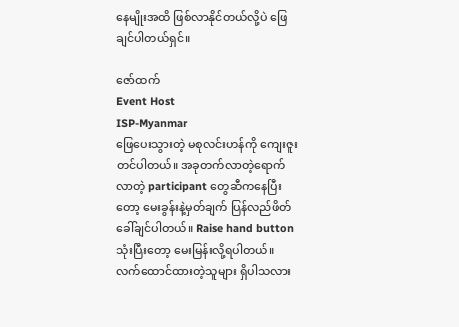နေမျိုးအထိ ဖြစ်လာနိုင်တယ်လို့ပဲ ဖြေချင်ပါတယ်ရှင်။

ဇော်ထက်
Event Host
ISP-Myanmar
ဖြေပေးသွားတဲ့ မစုလင်းဟန်ကို ကျေးဇူးတင်ပါတယ်။ အခုတက်လာတဲ့ရောက်လာတဲ့ participant တွေဆီကနေပြီးတော့ မေးခွန်းနဲ့မှတ်ချက် ပြန်လည်ဖိတ်ခေါ်ချင်ပါတယ်။ Raise hand button သုံးပြီးတော့ မေးမြန်းလို့ရပါတယ်။ လက်ထောင်ထားတဲ့သူများ ရှိပါသလား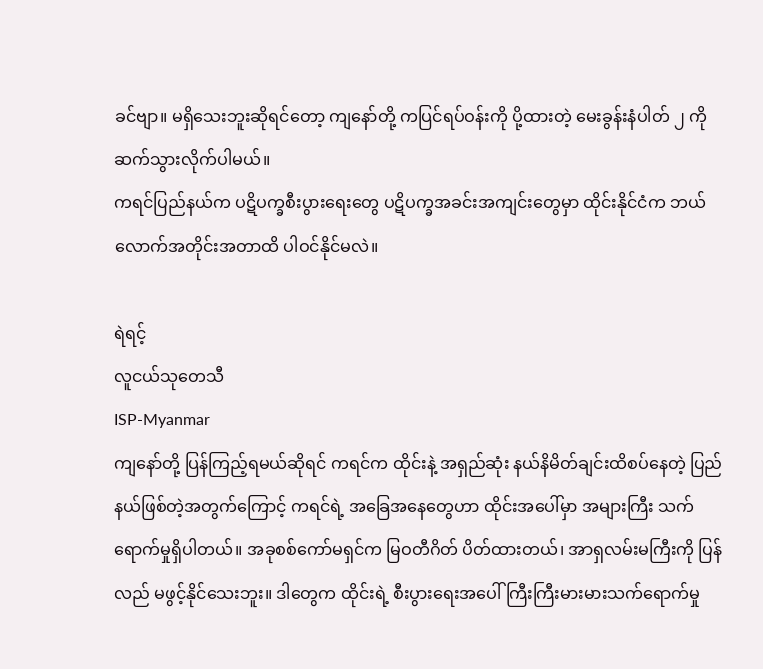ခင်ဗျာ။ မရှိသေးဘူးဆိုရင်တော့ ကျနော်တို့ ကပြင်ရပ်ဝန်းကို ပို့ထားတဲ့ မေးခွန်းနံပါတ် ၂ ကို ဆက်သွားလိုက်ပါမယ်။
ကရင်ပြည်နယ်က ပဋိပက္ခစီးပွားရေးတွေ ပဋိပက္ခအခင်းအကျင်းတွေမှာ ထိုင်းနိုင်ငံက ဘယ်လောက်အတိုင်းအတာထိ ပါဝင်နိုင်မလဲ။

ရဲရင့်
လူငယ်သုတေသီ
ISP-Myanmar
ကျနော်တို့ ပြန်ကြည့်ရမယ်ဆိုရင် ကရင်က ထိုင်းနဲ့ အရှည်ဆုံး နယ်နိမိတ်ချင်းထိစပ်နေတဲ့ ပြည်နယ်ဖြစ်တဲ့အတွက်ကြောင့် ကရင်ရဲ့ အခြေအနေတွေဟာ ထိုင်းအပေါ်မှာ အများကြီး သက်ရောက်မှုရှိပါတယ်။ အခုစစ်ကော်မရှင်က မြဝတီဂိတ် ပိတ်ထားတယ်၊ အာရှလမ်းမကြီးကို ပြန်လည် မဖွင့်နိုင်သေးဘူး။ ဒါတွေက ထိုင်းရဲ့ စီးပွားရေးအပေါ် ကြီးကြီးမားမားသက်ရောက်မှု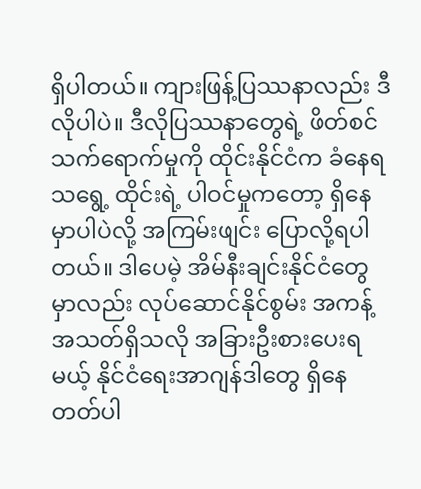ရှိပါတယ်။ ကျားဖြန့်ပြဿနာလည်း ဒီလိုပါပဲ။ ဒီလိုပြဿနာတွေရဲ့ ဖိတ်စင်သက်ရောက်မှုကို ထိုင်းနိုင်ငံက ခံနေရသရွေ့ ထိုင်းရဲ့ ပါဝင်မှုကတော့ ရှိနေမှာပါပဲလို့ အကြမ်းဖျင်း ပြောလို့ရပါတယ်။ ဒါပေမဲ့ အိမ်နီးချင်းနိုင်ငံတွေမှာလည်း လုပ်ဆောင်နိုင်စွမ်း အကန့်အသတ်ရှိသလို အခြားဦးစားပေးရမယ့် နိုင်ငံရေးအာဂျန်ဒါတွေ ရှိနေတတ်ပါ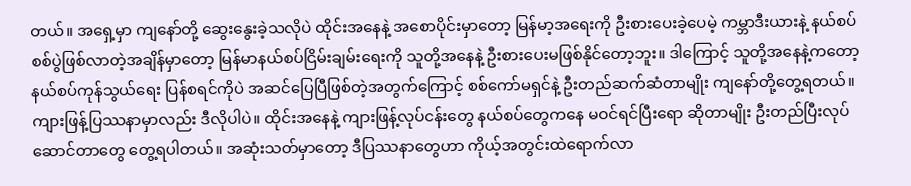တယ်။ အရှေ့မှာ ကျနော်တို့ ဆွေးနွေးခဲ့သလိုပဲ ထိုင်းအနေနဲ့ အစောပိုင်းမှာတော့ မြန်မာ့အရေးကို ဦးစားပေးခဲ့ပေမဲ့ ကမ္ဘာဒီးယားနဲ့ နယ်စပ်စစ်ပွဲဖြစ်လာတဲ့အချိန်မှာတော့ မြန်မာနယ်စပ်ငြိမ်းချမ်းရေးကို သူတို့အနေနဲ့ ဦးစားပေးမဖြစ်နိုင်တော့ဘူး။ ဒါကြောင့် သူတို့အနေနဲ့ကတော့ နယ်စပ်ကုန်သွယ်ရေး ပြန်စရင်ကိုပဲ အဆင်ပြေပြီဖြစ်တဲ့အတွက်ကြောင့် စစ်ကော်မရှင်နဲ့ ဦးတည်ဆက်ဆံတာမျိုး ကျနော်တို့တွေ့ရတယ်။ ကျားဖြန့်ပြဿနာမှာလည်း ဒီလိုပါပဲ။ ထိုင်းအနေနဲ့ ကျားဖြန့်လုပ်ငန်းတွေ နယ်စပ်တွေကနေ မဝင်ရင်ပြီးရော ဆိုတာမျိုး ဦးတည်ပြီးလုပ်ဆောင်တာတွေ တွေ့ရပါတယ်။ အဆုံးသတ်မှာတော့ ဒီပြဿနာတွေဟာ ကိုယ့်အတွင်းထဲရောက်လာ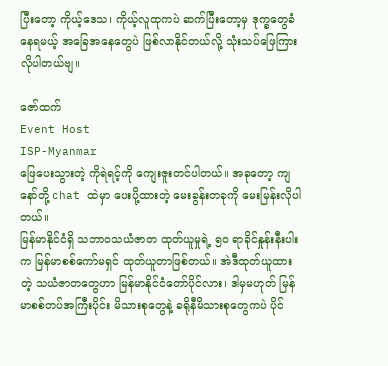ပြီးတော့ ကိုယ့်ဒေသ၊ ကိုယ့်လူထုကပဲ ဆက်ပြီးတော့မှ ဒုက္ခတွေခံနေရမယ့် အခြေအနေတွေပဲ ဖြစ်လာနိုင်တယ်လို့ သုံးသပ်ဖြေကြားလိုပါတယ်ဗျ။

ဇော်ထက်
Event Host
ISP-Myanmar
ဖြေပေးသွားတဲ့ ကိုရဲရင့်ကို ကျေးဇူးတင်ပါတယ်။ အခုတော့ ကျနော်တို့ chat ထဲမှာ ပေးပို့ထားတဲ့ မေးခွန်းတခုကို မေးမြန်းလိုပါတယ်။
မြန်မာနိုင်ငံရှိ သဘာဝသယံဇာတ ထုတ်ယူမှုရဲ့ ၅၀ ရာခိုင်နှုန်းနီးပါး က မြန်မာစစ်ကော်မရှင် ထုတ်ယူတာဖြစ်တယ်။ အဲဒီထုတ်ယူထားတဲ့ သယံဇာတတွေဟာ မြန်မာနိုင်ငံတော်ပိုင်လား၊ ဒါမှမဟုတ် မြန်မာစစ်တပ်အကြီးပိုင်း မိသားစုတွေနဲ့ ခရိုနီမိသားစုတွေကပဲ ပိုင်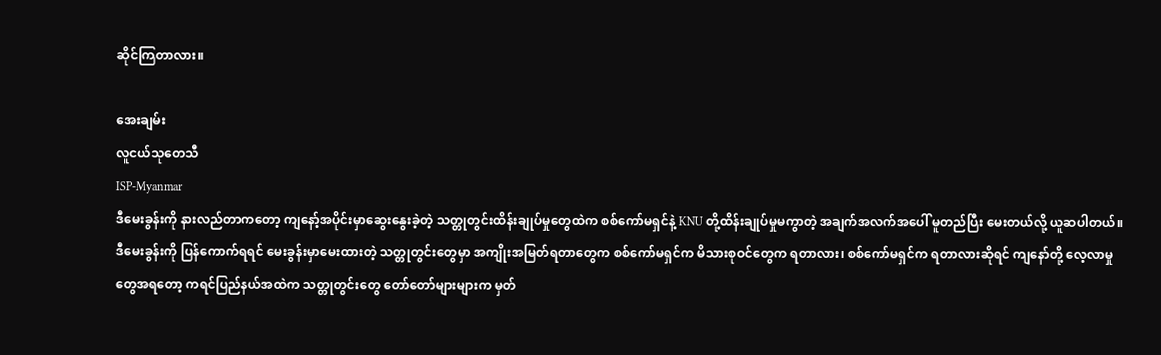ဆိုင်ကြတာလား။

အေးချမ်း
လူငယ်သုတေသီ
ISP-Myanmar
ဒီမေးခွန်းကို နားလည်တာကတော့ ကျနော့်အပိုင်းမှာဆွေးနွေးခဲ့တဲ့ သတ္တုတွင်းထိန်းချုပ်မှုတွေထဲက စစ်ကော်မရှင်နဲ့ KNU တို့ထိန်းချုပ်မှုမကွာတဲ့ အချက်အလက်အပေါ် မူတည်ပြီး မေးတယ်လို့ ယူဆပါတယ်။ ဒီမေးခွန်းကို ပြန်ကောက်ရရင် မေးခွန်းမှာမေးထားတဲ့ သတ္တုတွင်းတွေမှာ အကျိုးအမြတ်ရတာတွေက စစ်ကော်မရှင်က မိသားစုဝင်တွေက ရတာလား၊ စစ်ကော်မရှင်က ရတာလားဆိုရင် ကျနော်တို့ လေ့လာမှုတွေအရတော့ ကရင်ပြည်နယ်အထဲက သတ္တုတွင်းတွေ တော်တော်များများက မှတ်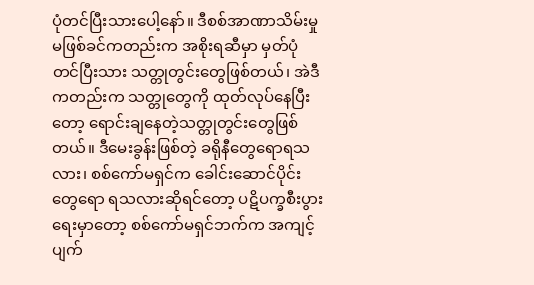ပုံတင်ပြီးသားပေါ့နော်။ ဒီစစ်အာဏာသိမ်းမှုမဖြစ်ခင်ကတည်းက အစိုးရဆီမှာ မှတ်ပုံတင်ပြီးသား သတ္တုတွင်းတွေဖြစ်တယ်၊ အဲဒီကတည်းက သတ္တုတွေကို ထုတ်လုပ်နေပြီးတော့ ရောင်းချနေတဲ့သတ္တုတွင်းတွေဖြစ်တယ်။ ဒီမေးခွန်းဖြစ်တဲ့ ခရိုနီတွေရောရသလား၊ စစ်ကော်မရှင်က ခေါင်းဆောင်ပိုင်းတွေရော ရသလားဆိုရင်တော့ ပဋိပက္ခစီးပွားရေးမှာတော့ စစ်ကော်မရှင်ဘက်က အကျင့်ပျက်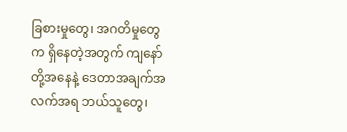ခြစားမှုတွေ၊ အဂတိမှုတွေက ရှိနေတဲ့အတွက် ကျနော်တို့အနေနဲ့ ဒေတာအချက်အလက်အရ ဘယ်သူတွေ၊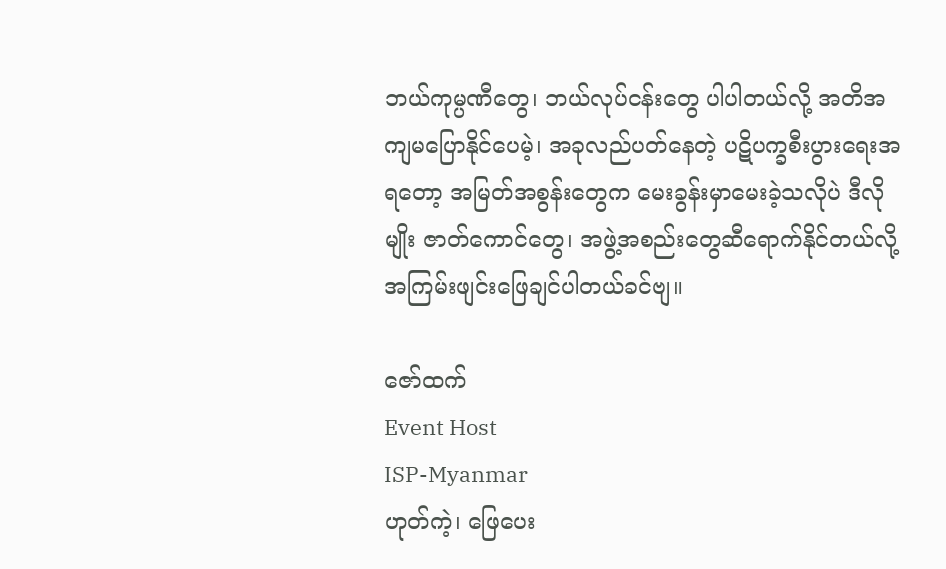ဘယ်ကုမ္ပဏီတွေ၊ ဘယ်လုပ်ငန်းတွေ ပါပါတယ်လို့ အတိအကျမပြောနိုင်ပေမဲ့၊ အခုလည်ပတ်နေတဲ့ ပဋိပက္ခစီးပွားရေးအရတော့ အမြတ်အစွန်းတွေက မေးခွန်းမှာမေးခဲ့သလိုပဲ ဒီလိုမျိုး ဇာတ်ကောင်တွေ၊ အဖွဲ့အစည်းတွေဆီရောက်နိုင်တယ်လို့ အကြမ်းဖျင်းဖြေချင်ပါတယ်ခင်ဗျ။

ဇော်ထက်
Event Host
ISP-Myanmar
ဟုတ်ကဲ့၊ ဖြေပေး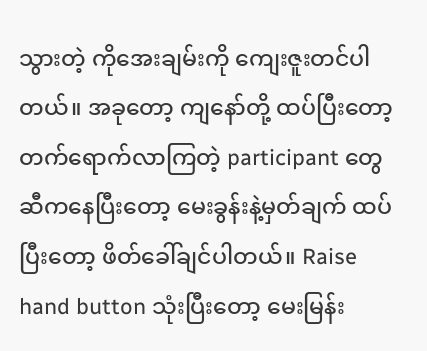သွားတဲ့ ကိုအေးချမ်းကို ကျေးဇူးတင်ပါတယ်။ အခုတော့ ကျနော်တို့ ထပ်ပြီးတော့ တက်ရောက်လာကြတဲ့ participant တွေဆီကနေပြီးတော့ မေးခွန်းနဲ့မှတ်ချက် ထပ်ပြီးတော့ ဖိတ်ခေါ်ချင်ပါတယ်။ Raise hand button သုံးပြီးတော့ မေးမြန်း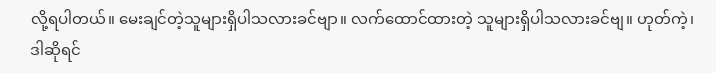လို့ရပါတယ်။ မေးချင်တဲ့သူများရှိပါသလားခင်ဗျာ။ လက်ထောင်ထားတဲ့ သူများရှိပါသလားခင်ဗျ။ ဟုတ်ကဲ့၊ ဒါဆိုရင်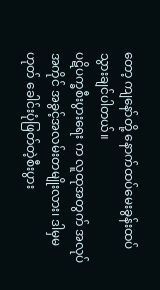တော့ ကျနော်တို့ နောက်ထပ်မေးခွန်းထပ်သွားချင်ပါတယ်။
ပဋိပက္ခစီးပွားရေး က လူထုအတွက် အလုပ်အကိုင် အခွင့်အလမ်းတမျိုးလား၊ ဒါမှမဟုတ် ခေါင်းပုံဖြတ်တဲ့စီးပွား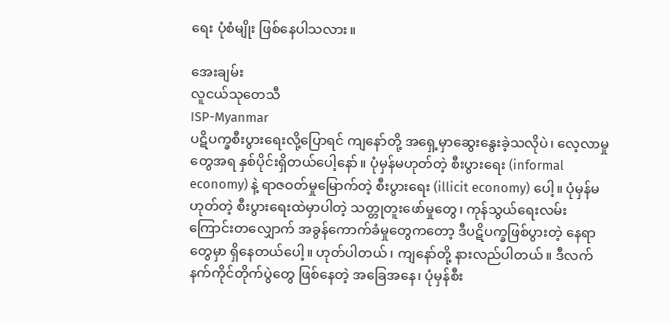ရေး ပုံစံမျိုး ဖြစ်နေပါသလား။

အေးချမ်း
လူငယ်သုတေသီ
ISP-Myanmar
ပဋိပက္ခစီးပွားရေးလို့ပြောရင် ကျနော်တို့ အရှေ့မှာဆွေးနွေးခဲ့သလိုပဲ၊ လေ့လာမှုတွေအရ နှစ်ပိုင်းရှိတယ်ပေါ့နော်။ ပုံမှန်မဟုတ်တဲ့ စီးပွားရေး (informal economy) နဲ့ ရာဇဝတ်မှုမြောက်တဲ့ စီးပွားရေး (illicit economy) ပေါ့။ ပုံမှန်မဟုတ်တဲ့ စီးပွားရေးထဲမှာပါတဲ့ သတ္တုတူးဖော်မှုတွေ၊ ကုန်သွယ်ရေးလမ်းကြောင်းတလျှောက် အခွန်ကောက်ခံမှုတွေကတော့ ဒီပဋိပက္ခဖြစ်ပွားတဲ့ နေရာတွေမှာ ရှိနေတယ်ပေါ့။ ဟုတ်ပါတယ်၊ ကျနော်တို့ နားလည်ပါတယ်။ ဒီလက်နက်ကိုင်တိုက်ပွဲတွေ ဖြစ်နေတဲ့ အခြေအနေ၊ ပုံမှန်စီး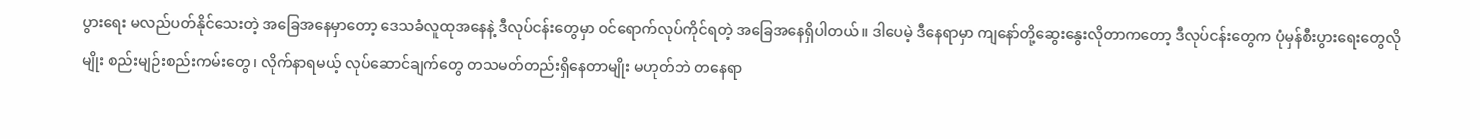ပွားရေး မလည်ပတ်နိုင်သေးတဲ့ အခြေအနေမှာတော့ ဒေသခံလူထုအနေနဲ့ ဒီလုပ်ငန်းတွေမှာ ဝင်ရောက်လုပ်ကိုင်ရတဲ့ အခြေအနေရှိပါတယ်။ ဒါပေမဲ့ ဒီနေရာမှာ ကျနော်တို့ဆွေးနွေးလိုတာကတော့ ဒီလုပ်ငန်းတွေက ပုံမှန်စီးပွားရေးတွေလိုမျိုး စည်းမျဉ်းစည်းကမ်းတွေ၊ လိုက်နာရမယ့် လုပ်ဆောင်ချက်တွေ တသမတ်တည်းရှိနေတာမျိုး မဟုတ်ဘဲ တနေရာ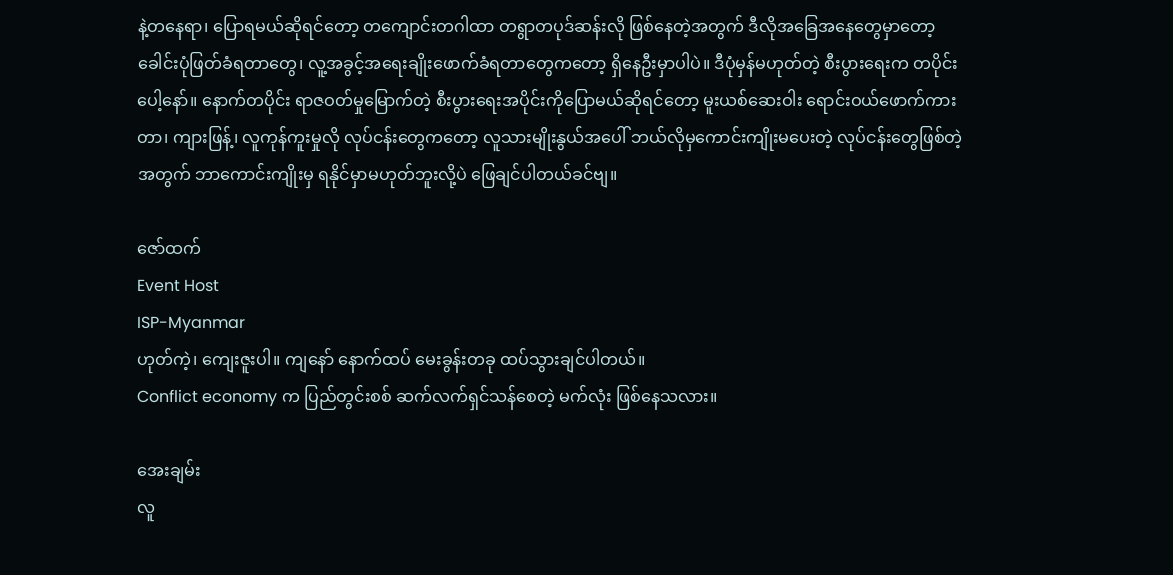နဲ့တနေရာ၊ ပြောရမယ်ဆိုရင်တော့ တကျောင်းတဂါထာ တရွာတပုဒ်ဆန်းလို ဖြစ်နေတဲ့အတွက် ဒီလိုအခြေအနေတွေမှာတော့ ခေါင်းပုံဖြတ်ခံရတာတွေ၊ လူ့အခွင့်အရေးချိုးဖောက်ခံရတာတွေကတော့ ရှိနေဦးမှာပါပဲ။ ဒီပုံမှန်မဟုတ်တဲ့ စီးပွားရေးက တပိုင်းပေါ့နော်။ နောက်တပိုင်း ရာဇဝတ်မှုမြောက်တဲ့ စီးပွားရေးအပိုင်းကိုပြောမယ်ဆိုရင်တော့ မူးယစ်ဆေးဝါး ရောင်းဝယ်ဖောက်ကားတာ၊ ကျားဖြန့်၊ လူကုန်ကူးမှုလို လုပ်ငန်းတွေကတော့ လူသားမျိုးနွယ်အပေါ် ဘယ်လိုမှကောင်းကျိုးမပေးတဲ့ လုပ်ငန်းတွေဖြစ်တဲ့အတွက် ဘာကောင်းကျိုးမှ ရနိုင်မှာမဟုတ်ဘူးလို့ပဲ ဖြေချင်ပါတယ်ခင်ဗျ။

ဇော်ထက်
Event Host
ISP-Myanmar
ဟုတ်ကဲ့၊ ကျေးဇူးပါ။ ကျနော် နောက်ထပ် မေးခွန်းတခု ထပ်သွားချင်ပါတယ်။
Conflict economy က ပြည်တွင်းစစ် ဆက်လက်ရှင်သန်စေတဲ့ မက်လုံး ဖြစ်နေသလား။

အေးချမ်း
လူ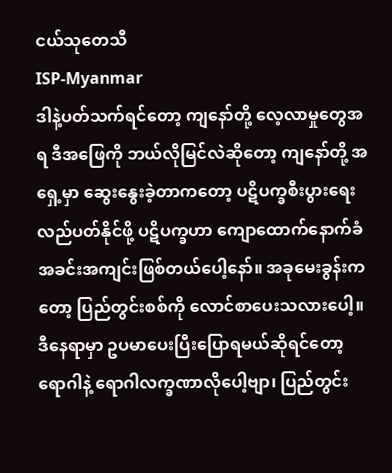ငယ်သုတေသီ
ISP-Myanmar
ဒါနဲ့ပတ်သက်ရင်တော့ ကျနော်တို့ လေ့လာမှုတွေအရ ဒီအဖြေကို ဘယ်လိုမြင်လဲဆိုတော့ ကျနော်တို့ အရှေ့မှာ ဆွေးနွေးခဲ့တာကတော့ ပဋိပက္ခစီးပွားရေးလည်ပတ်နိုင်ဖို့ ပဋိပက္ခဟာ ကျောထောက်နောက်ခံ အခင်းအကျင်းဖြစ်တယ်ပေါ့နော်။ အခုမေးခွန်းကတော့ ပြည်တွင်းစစ်ကို လောင်စာပေးသလားပေါ့။ ဒီနေရာမှာ ဥပမာပေးပြီးပြောရမယ်ဆိုရင်တော့ ရောဂါနဲ့ ရောဂါလက္ခဏာလိုပေါ့ဗျာ၊ ပြည်တွင်း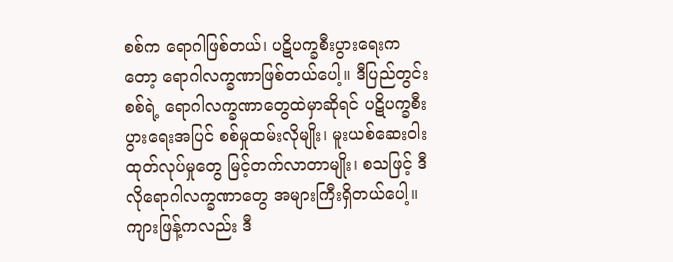စစ်က ရောဂါဖြစ်တယ်၊ ပဋိပက္ခစီးပွားရေးကတော့ ရောဂါလက္ခဏာဖြစ်တယ်ပေါ့။ ဒီပြည်တွင်းစစ်ရဲ့ ရောဂါလက္ခဏာတွေထဲမှာဆိုရင် ပဋိပက္ခစီးပွားရေးအပြင် စစ်မှုထမ်းလိုမျိုး၊ မူးယစ်ဆေးဝါး ထုတ်လုပ်မှုတွေ မြင့်တက်လာတာမျိုး၊ စသဖြင့် ဒီလိုရောဂါလက္ခဏာတွေ အများကြီးရှိတယ်ပေါ့။ ကျားဖြန့်ကလည်း ဒီ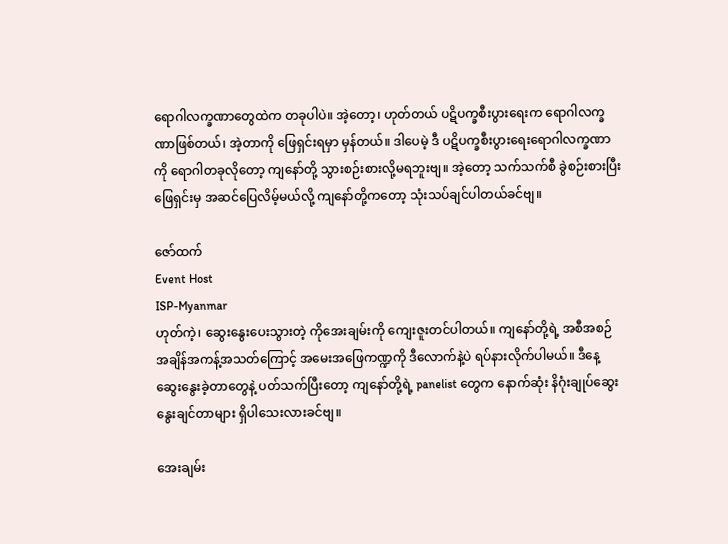ရောဂါလက္ခဏာတွေထဲက တခုပါပဲ။ အဲ့တော့၊ ဟုတ်တယ် ပဋိပက္ခစီးပွားရေးက ရောဂါလက္ခဏာဖြစ်တယ်၊ အဲ့တာကို ဖြေရှင်းရမှာ မှန်တယ်။ ဒါပေမဲ့ ဒီ ပဋိပက္ခစီးပွားရေးရောဂါလက္ခဏာကို ရောဂါတခုလိုတော့ ကျနော်တို့ သွားစဉ်းစားလို့မရဘူးဗျ။ အဲ့တော့ သက်သက်စီ ခွဲစဉ်းစားပြီး ဖြေရှင်းမှ အဆင်ပြေလိမ့်မယ်လို့ ကျနော်တို့ကတော့ သုံးသပ်ချင်ပါတယ်ခင်ဗျ။

ဇော်ထက်
Event Host
ISP-Myanmar
ဟုတ်ကဲ့၊ ဆွေးနွေးပေးသွားတဲ့ ကိုအေးချမ်းကို ကျေးဇူးတင်ပါတယ်။ ကျနော်တို့ရဲ့ အစီအစဉ် အချိန်အကန့်အသတ်ကြောင့် အမေးအဖြေကဏ္ဍကို ဒီလောက်နဲ့ပဲ ရပ်နားလိုက်ပါမယ်။ ဒီနေ့ဆွေးနွေးခဲ့တာတွေနဲ့ ပတ်သက်ပြီးတော့ ကျနော်တို့ရဲ့ panelist တွေက နောက်ဆုံး နိဂုံးချုပ်ဆွေးနွေးချင်တာများ ရှိပါသေးလားခင်ဗျ။

အေးချမ်း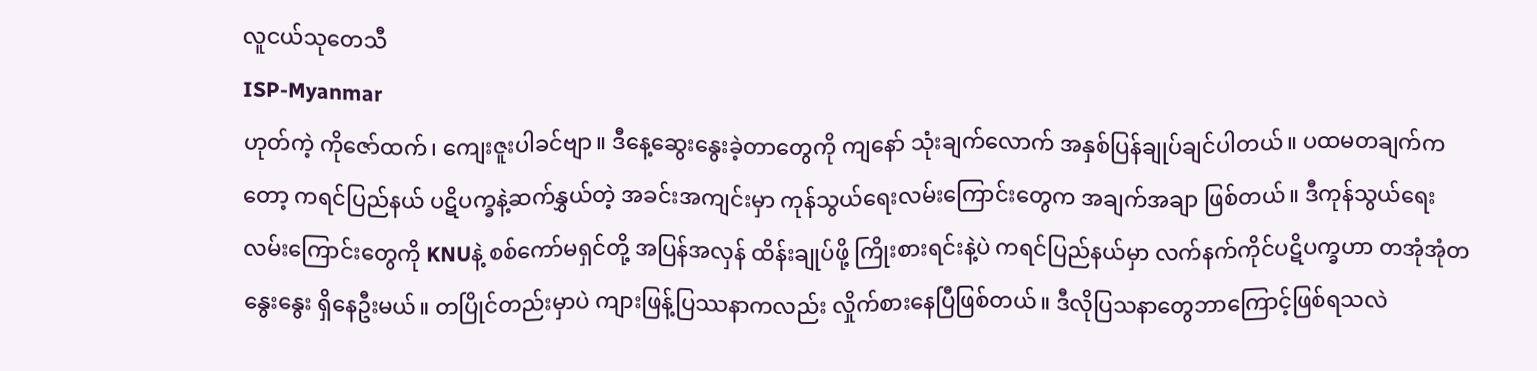လူငယ်သုတေသီ
ISP-Myanmar
ဟုတ်ကဲ့ ကိုဇော်ထက်၊ ကျေးဇူးပါခင်ဗျာ။ ဒီနေ့ဆွေးနွေးခဲ့တာတွေကို ကျနော် သုံးချက်လောက် အနှစ်ပြန်ချုပ်ချင်ပါတယ်။ ပထမတချက်ကတော့ ကရင်ပြည်နယ် ပဋိပက္ခနဲ့ဆက်နွှယ်တဲ့ အခင်းအကျင်းမှာ ကုန်သွယ်ရေးလမ်းကြောင်းတွေက အချက်အချာ ဖြစ်တယ်။ ဒီကုန်သွယ်ရေးလမ်းကြောင်းတွေကို KNUနဲ့ စစ်ကော်မရှင်တို့ အပြန်အလှန် ထိန်းချုပ်ဖို့ ကြိုးစားရင်းနဲ့ပဲ ကရင်ပြည်နယ်မှာ လက်နက်ကိုင်ပဋိပက္ခဟာ တအုံအုံတနွေးနွေး ရှိနေဦးမယ်။ တပြိုင်တည်းမှာပဲ ကျားဖြန့်ပြဿနာကလည်း လှိုက်စားနေပြီဖြစ်တယ်။ ဒီလိုပြသနာတွေဘာကြောင့်ဖြစ်ရသလဲ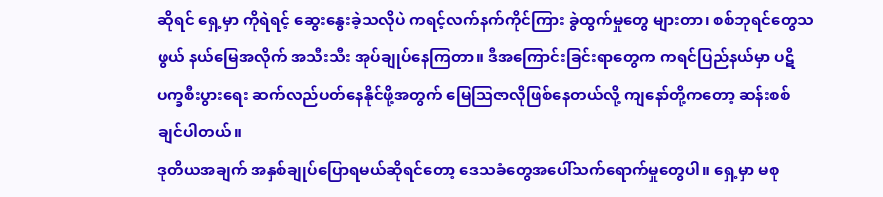ဆိုရင် ရှေ့မှာ ကိုရဲရင့် ဆွေးနွေးခဲ့သလိုပဲ ကရင့်လက်နက်ကိုင်ကြား ခွဲထွက်မှုတွေ များတာ၊ စစ်ဘုရင်တွေသဖွယ် နယ်မြေအလိုက် အသီးသီး အုပ်ချုပ်နေကြတာ။ ဒီအကြောင်းခြင်းရာတွေက ကရင်ပြည်နယ်မှာ ပဋိပက္ခစီးပွားရေး ဆက်လည်ပတ်နေနိုင်ဖို့အတွက် မြေသြဇာလိုဖြစ်နေတယ်လို့ ကျနော်တို့ကတော့ ဆန်းစစ်ချင်ပါတယ်။
ဒုတိယအချက် အနှစ်ချုပ်ပြောရမယ်ဆိုရင်တော့ ဒေသခံတွေအပေါ်သက်ရောက်မှုတွေပါ။ ရှေ့မှာ မစု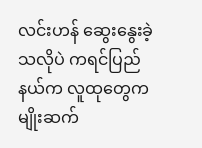လင်းဟန် ဆွေးနွေးခဲ့သလိုပဲ ကရင်ပြည်နယ်က လူထုတွေက မျိုးဆက်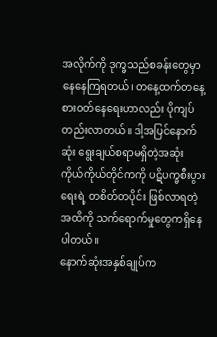အလိုက်ကို ဒုက္ခသည်စခန်းတွေမှာ နေနေကြရတယ်၊ တနေ့ထက်တနေ့ စားဝတ်နေရေးဟာလည်း ပိုကျပ်တည်းလာတယ်။ ဒါ့အပြင်နောက်ဆုံး ရွေးချယ်စရာမရှိတဲ့အဆုံး ကိုယ်ကိုယ်တိုင်ကကို ပဋိပက္ခစီးပွားရေးရဲ့ တစိတ်တပိုင်း ဖြစ်လာရတဲ့အထိကို သက်ရောက်မှုတွေကရှိနေပါတယ်။
နောက်ဆုံးအနှစ်ချုပ်က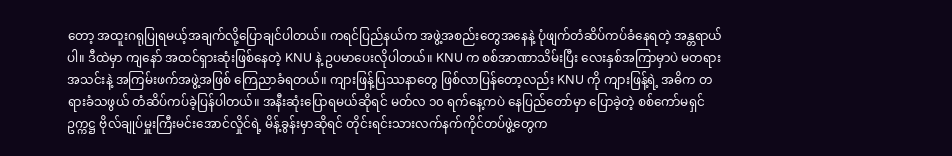တော့ အထူးဂရုပြုရမယ့်အချက်လို့ပြောချင်ပါတယ်။ ကရင်ပြည်နယ်က အဖွဲ့အစည်းတွေအနေနဲ့ ပုံဖျက်တံဆိပ်ကပ်ခံနေရတဲ့ အန္တရာယ်ပါ။ ဒီထဲမှာ ကျနော် အထင်ရှားဆုံးဖြစ်နေတဲ့ KNU နဲ့ ဥပမာပေးလိုပါတယ်။ KNU က စစ်အာဏာသိမ်းပြီး လေးနှစ်အကြာမှာပဲ မတရားအသင်းနဲ့ အကြမ်းဖက်အဖွဲ့အဖြစ် ကြေညာခံရတယ်။ ကျားဖြန့်ပြဿနာတွေ ဖြစ်လာပြန်တော့လည်း KNU ကို ကျားဖြန့်ရဲ့ အဓိက တရားခံသဖွယ် တံဆိပ်ကပ်ခဲ့ပြန်ပါတယ်။ အနီးဆုံးပြောရမယ်ဆိုရင် မတ်လ ၁၀ ရက်နေ့ကပဲ နေပြည်တော်မှာ ပြောခဲ့တဲ့ စစ်ကော်မရှင် ဥက္ကဋ္ဌ ဗိုလ်ချုပ်မှူးကြီးမင်းအောင်လှိုင်ရဲ့ မိန့်ခွန်းမှာဆိုရင် တိုင်းရင်းသားလက်နက်ကိုင်တပ်ဖွဲ့တွေက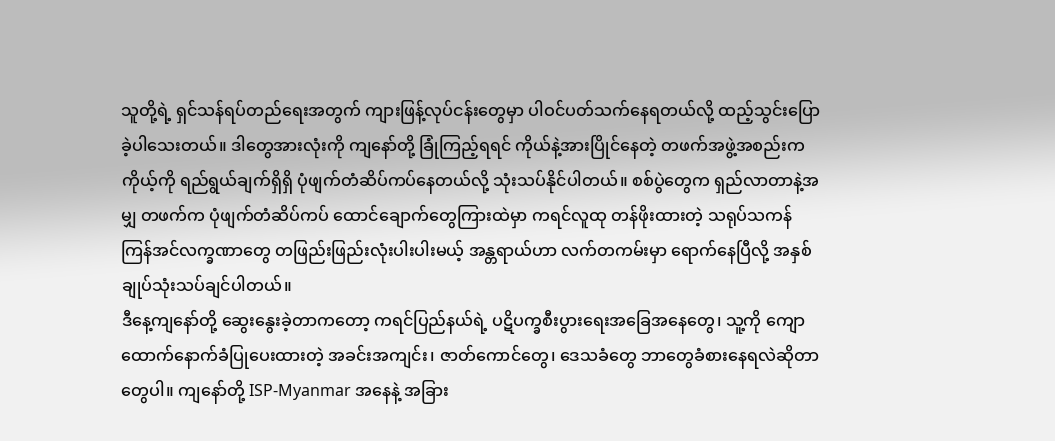သူတို့ရဲ့ ရှင်သန်ရပ်တည်ရေးအတွက် ကျားဖြန့်လုပ်ငန်းတွေမှာ ပါဝင်ပတ်သက်နေရတယ်လို့ ထည့်သွင်းပြောခဲ့ပါသေးတယ်။ ဒါတွေအားလုံးကို ကျနော်တို့ ခြုံကြည့်ရရင် ကိုယ်နဲ့အားပြိုင်နေတဲ့ တဖက်အဖွဲ့အစည်းက ကိုယ့်ကို ရည်ရွယ်ချက်ရှိရှိ ပုံဖျက်တံဆိပ်ကပ်နေတယ်လို့ သုံးသပ်နိုင်ပါတယ်။ စစ်ပွဲတွေက ရှည်လာတာနဲ့အမျှ တဖက်က ပုံဖျက်တံဆိပ်ကပ် ထောင်ချောက်တွေကြားထဲမှာ ကရင်လူထု တန်ဖိုးထားတဲ့ သရုပ်သကန် ကြန်အင်လက္ခဏာတွေ တဖြည်းဖြည်းလုံးပါးပါးမယ့် အန္တရာယ်ဟာ လက်တကမ်းမှာ ရောက်နေပြီလို့ အနှစ်ချုပ်သုံးသပ်ချင်ပါတယ်။
ဒီနေ့ကျနော်တို့ ဆွေးနွေးခဲ့တာကတော့ ကရင်ပြည်နယ်ရဲ့ ပဋိပက္ခစီးပွားရေးအခြေအနေတွေ၊ သူ့ကို ကျောထောက်နောက်ခံပြုပေးထားတဲ့ အခင်းအကျင်း၊ ဇာတ်ကောင်တွေ၊ ဒေသခံတွေ ဘာတွေခံစားနေရလဲဆိုတာတွေပါ။ ကျနော်တို့ ISP-Myanmar အနေနဲ့ အခြား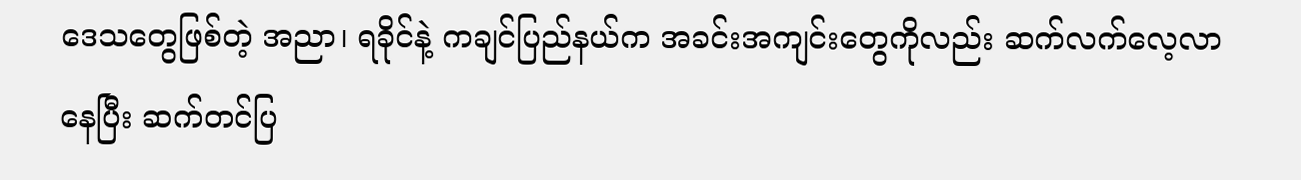ဒေသတွေဖြစ်တဲ့ အညာ၊ ရခိုင်နဲ့ ကချင်ပြည်နယ်က အခင်းအကျင်းတွေကိုလည်း ဆက်လက်လေ့လာနေပြီး ဆက်တင်ပြ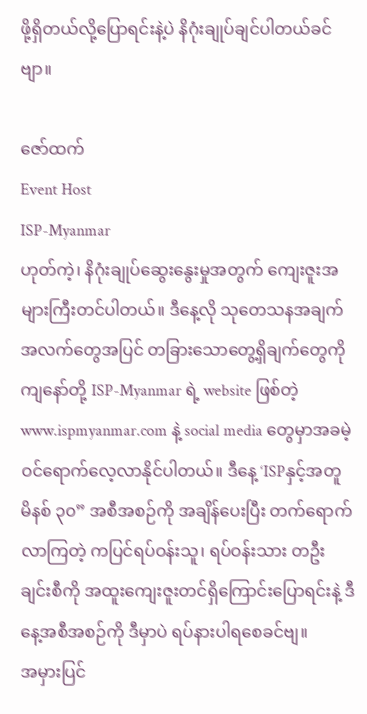ဖို့ရှိတယ်လို့ပြောရင်းနဲ့ပဲ နိဂုံးချုပ်ချင်ပါတယ်ခင်ဗျာ။

ဇော်ထက်
Event Host
ISP-Myanmar
ဟုတ်ကဲ့၊ နိဂုံးချုပ်ဆွေးနွေးမှုအတွက် ကျေးဇူးအများကြီးတင်ပါတယ်။ ဒီနေ့လို သုတေသနအချက်အလက်တွေအပြင် တခြားသောတွေ့ရှိချက်တွေကို ကျနော်တို့ ISP-Myanmar ရဲ့ website ဖြစ်တဲ့ www.ispmyanmar.com နဲ့ social media တွေမှာအခမဲ့ ဝင်ရောက်လေ့လာနိုင်ပါတယ်။ ဒီနေ့ ‘ISPနှင့်အတူ မိနစ် ၃၀” အစီအစဉ်ကို အချိန်ပေးပြီး တက်ရောက်လာကြတဲ့ ကပြင်ရပ်ဝန်းသူ၊ ရပ်ဝန်းသား တဦးချင်းစီကို အထူးကျေးဇူးတင်ရှိကြောင်းပြောရင်းနဲ့ ဒီနေ့အစီအစဉ်ကို ဒီမှာပဲ ရပ်နားပါရစေခင်ဗျ။
အမှားပြင်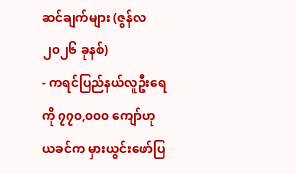ဆင်ချက်များ (ဇွန်လ ၂၀၂၆ ခုနစ်)
- ကရင်ပြည်နယ်လူဦးရေ ကို ၇၇၀,၀၀၀ ကျော်ဟု ယခင်က မှားယွင်းဖော်ပြ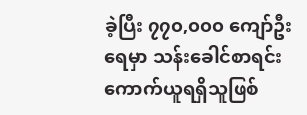ခဲ့ပြီး ၇၇၀,၀၀၀ ကျော်ဦးရေမှာ သန်းခေါင်စာရင်းကောက်ယူရရှိသူဖြစ်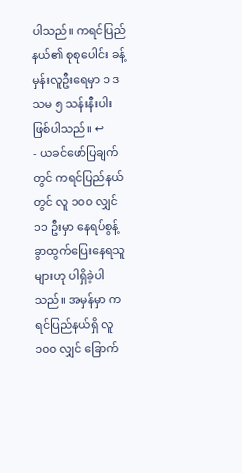ပါသည်။ ကရင်ပြည်နယ်၏ စုစုပေါင်း ခန့်မှန်းလူဦးရေမှာ ၁ ဒသမ ၅ သန်းနီးပါး ဖြစ်ပါသည်။ ↩
- ယခင်ဖော်ပြချက်တွင် ကရင်ပြည်နယ်တွင် လူ ၁၀၀ လျှင် ၁၁ ဦးမှာ နေရပ်စွန့်ခွာထွက်ပြေးနေရသူများဟု ပါရှိခဲ့ပါသည်။ အမှန်မှာ ကရင်ပြည်နယ်ရှိ လူ ၁၀၀ လျှင် ခြောက်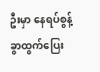ဦးမှာ နေရပ်စွန့်ခွာထွက်ပြေး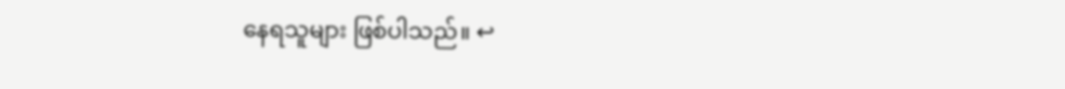နေရသူများ ဖြစ်ပါသည်။ ↩